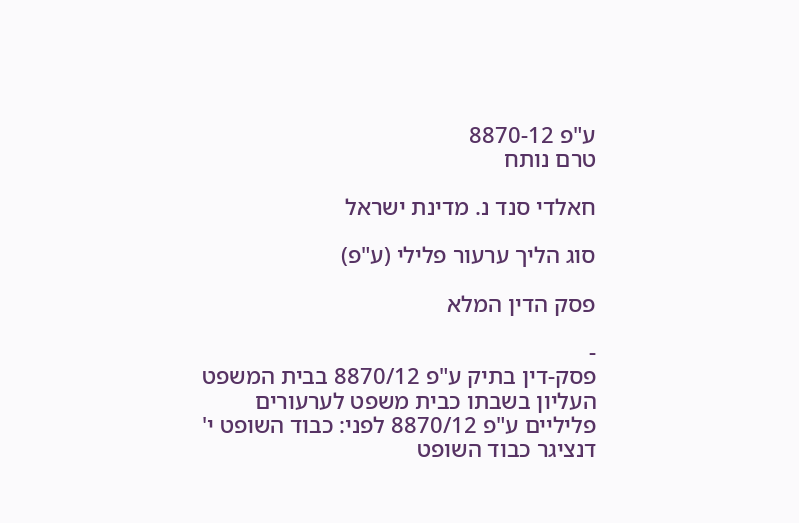ע"פ 8870-12
טרם נותח

חאלדי סנד נ. מדינת ישראל

סוג הליך ערעור פלילי (ע"פ)

פסק הדין המלא

-
פסק-דין בתיק ע"פ 8870/12 בבית המשפט העליון בשבתו כבית משפט לערעורים פליליים ע"פ 8870/12 לפני: כבוד השופט י' דנציגר כבוד השופט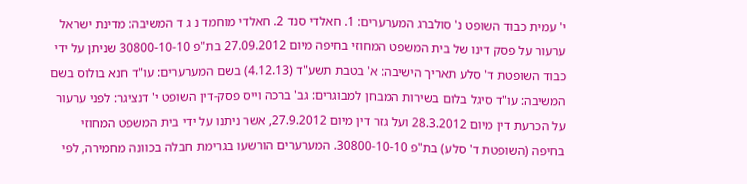י' עמית כבוד השופט נ' סולברג המערערים: 1. חאלדי סנד 2. חאלדי מוחמד נ ג ד המשיבה: מדינת ישראל ערעור על פסק דינו של בית המשפט המחוזי בחיפה מיום 27.09.2012 בת"פ 30800-10-10 שניתן על ידי כבוד השופטת ד' סלע תאריך הישיבה: א' בטבת תשע"ד (4.12.13) בשם המערערים: עו"ד חנא בולוס בשם המשיבה: עו"ד סיגל בלום בשירות המבחן למבוגרים: גב' ברכה וייס פסק-דין השופט י' דנציגר: לפני ערעור על הכרעת דין מיום 28.3.2012 ועל גזר דין מיום 27.9.2012, אשר ניתנו על ידי בית המשפט המחוזי בחיפה (השופטת ד' סלע) בת"פ 30800-10-10. המערערים הורשעו בגרימת חבלה בכוונה מחמירה, לפי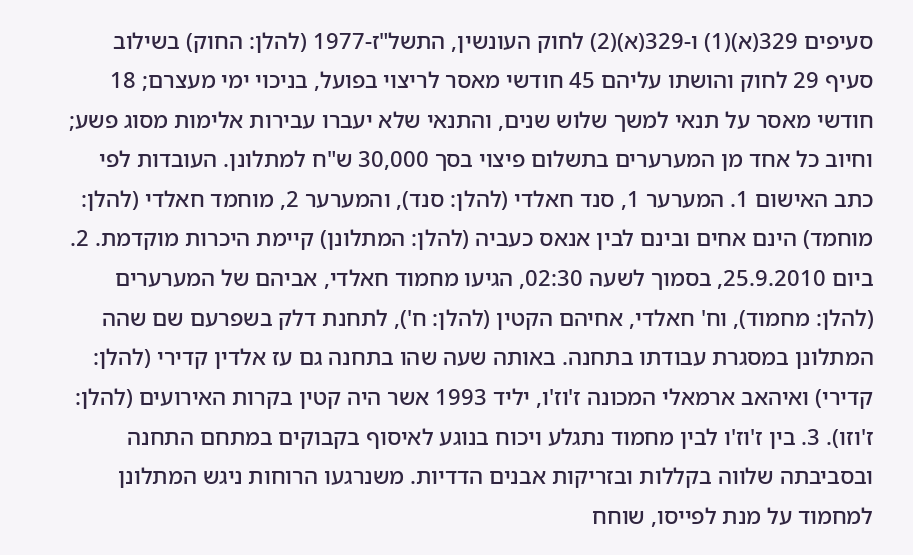סעיפים 329(א)(1) ו-329(א)(2) לחוק העונשין, התשל"ז-1977 (להלן: החוק) בשילוב סעיף 29 לחוק והושתו עליהם 45 חודשי מאסר לריצוי בפועל, בניכוי ימי מעצרם; 18 חודשי מאסר על תנאי למשך שלוש שנים, והתנאי שלא יעברו עבירות אלימות מסוג פשע; וחיוב כל אחד מן המערערים בתשלום פיצוי בסך 30,000 ש"ח למתלונן. העובדות לפי כתב האישום 1. המערער 1, סנד חאלדי (להלן: סנד), והמערער 2, מוחמד חאלדי (להלן: מוחמד) הינם אחים ובינם לבין אנאס כעביה (להלן: המתלונן) קיימת היכרות מוקדמת. 2. ביום 25.9.2010, בסמוך לשעה 02:30, הגיעו מחמוד חאלדי, אביהם של המערערים (להלן: מחמוד), וח' חאלדי, אחיהם הקטין (להלן: ח'), לתחנת דלק בשפרעם שם שהה המתלונן במסגרת עבודתו בתחנה. באותה שעה שהו בתחנה גם עז אלדין קדירי (להלן: קדירי) ואיהאב ארמאלי המכונה ז'וז'ו, יליד 1993 אשר היה קטין בקרות האירועים (להלן: ז'וזו). 3. בין ז'וז'ו לבין מחמוד נתגלע ויכוח בנוגע לאיסוף בקבוקים במתחם התחנה ובסביבתה שלווה בקללות ובזריקות אבנים הדדיות. משנרגעו הרוחות ניגש המתלונן למחמוד על מנת לפייסו, שוחח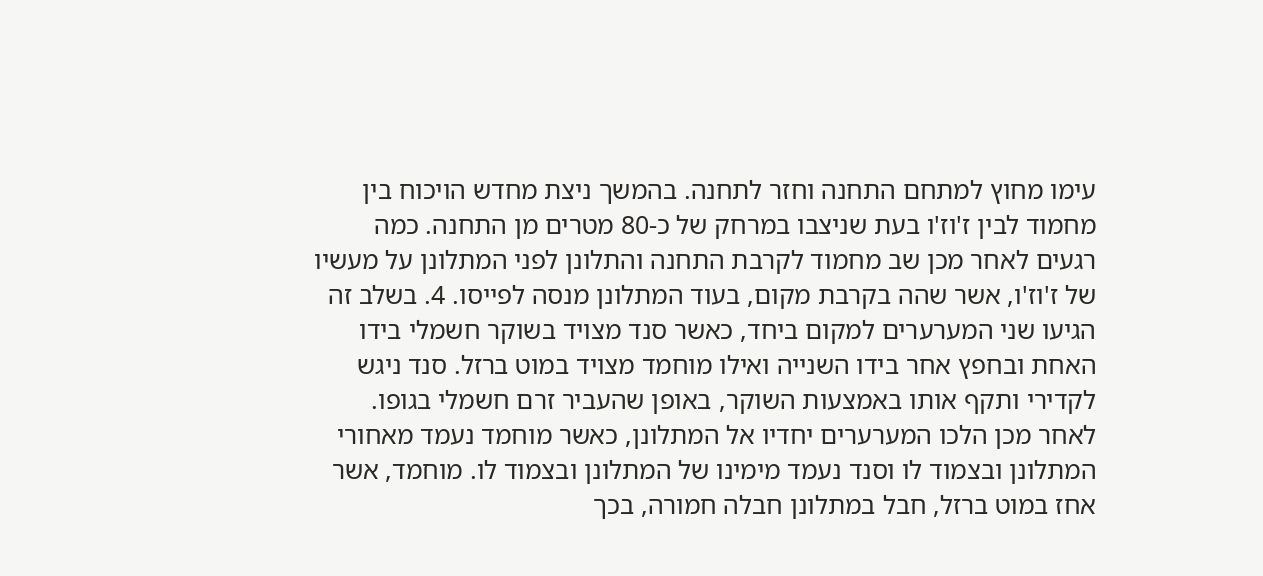עימו מחוץ למתחם התחנה וחזר לתחנה. בהמשך ניצת מחדש הויכוח בין מחמוד לבין ז'וז'ו בעת שניצבו במרחק של כ-80 מטרים מן התחנה. כמה רגעים לאחר מכן שב מחמוד לקרבת התחנה והתלונן לפני המתלונן על מעשיו של ז'וז'ו, אשר שהה בקרבת מקום, בעוד המתלונן מנסה לפייסו. 4. בשלב זה הגיעו שני המערערים למקום ביחד, כאשר סנד מצויד בשוקר חשמלי בידו האחת ובחפץ אחר בידו השנייה ואילו מוחמד מצויד במוט ברזל. סנד ניגש לקדירי ותקף אותו באמצעות השוקר, באופן שהעביר זרם חשמלי בגופו. לאחר מכן הלכו המערערים יחדיו אל המתלונן, כאשר מוחמד נעמד מאחורי המתלונן ובצמוד לו וסנד נעמד מימינו של המתלונן ובצמוד לו. מוחמד, אשר אחז במוט ברזל, חבל במתלונן חבלה חמורה, בכך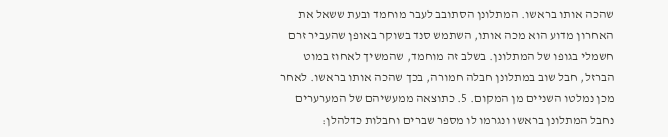שהכה אותו בראשו. המתלונן הסתובב לעבר מוחמד ובעת ששאל את האחרון מדוע הוא מכה אותו, השתמש סנד בשוקר באופן שהעביר זרם חשמלי בגופו של המתלונן. בשלב זה מוחמד, שהמשיך לאחוז במוט הברזל, חבל שוב במתלונן חבלה חמורה, בכך שהכה אותו בראשו. לאחר מכן נמלטו השניים מן המקום. 5. כתוצאה ממעשיהם של המערערים נחבל המתלונן בראשו ונגרמו לו מספר שברים וחבלות כדלהלן: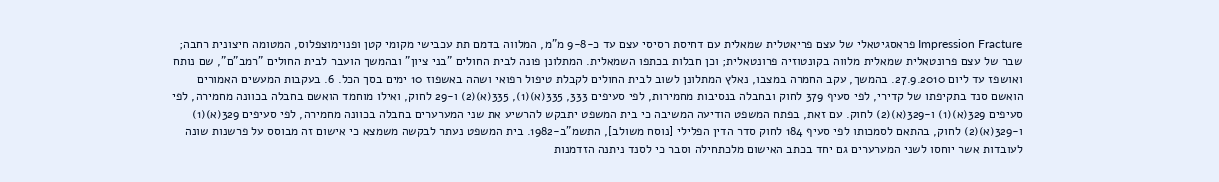Impression Fracture פראסגיטאלי של עצם פריאטלית שמאלית עם דחיסת רסיסי עצם עד כ-9-8 מ"מ, המלווה בדמם תת עכבישי מקומי קטן ופנוימוצפלוס, המטומה חיצונית רחבה; שבר של עצם פרונטאלית שמאלית מלווה בקונטוזיה פרונטאלית; וכן חבלות בכתפו השמאלית. המתלונן פונה לבית החולים "בני ציון" ובהמשך הועבר לבית החולים "רמב"ם", שם נותח ואושפז עד ליום 27.9.2010. בהמשך, עקב החמרה במצבו, נאלץ המתלונן לשוב לבית החולים לקבלת טיפול רפואי ושהה באשפוז 10 ימים בסך הכל. 6. בעקבות המעשים האמורים הואשם סנד בתקיפתו של קדירי, לפי סעיף 379 לחוק ובחבלה בנסיבות מחמירות, לפי סעיפים 333, 335(א)(1), 335(א)(2) ו-29 לחוק, ואילו מוחמד הואשם בחבלה בכוונה מחמירה, לפי סעיפים 329(א)(1) ו-329(א)(2) לחוק. עם זאת, בפתח המשפט הודיעה המשיבה כי בית המשפט יתבקש להרשיע את שני המערערים בחבלה בכוונה מחמירה, לפי סעיפים 329(א)(1) ו-329(א)(2) לחוק, בהתאם לסמכותו לפי סעיף 184 לחוק סדר הדין הפלילי [נוסח משולב], התשמ"ב-1982. בית המשפט נעתר לבקשה משמצא כי אישום זה מבוסס על פרשנות שונה לעובדות אשר יוחסו לשני המערערים גם יחד בכתב האישום מלכתחילה וסבר כי לסנד ניתנה הזדמנות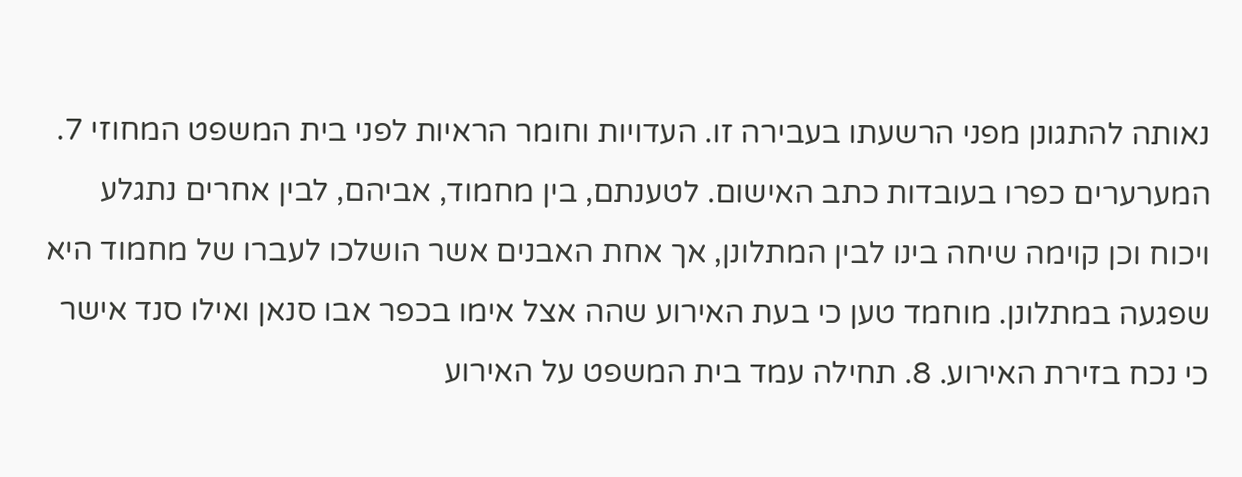נאותה להתגונן מפני הרשעתו בעבירה זו. העדויות וחומר הראיות לפני בית המשפט המחוזי 7. המערערים כפרו בעובדות כתב האישום. לטענתם, בין מחמוד, אביהם, לבין אחרים נתגלע ויכוח וכן קוימה שיחה בינו לבין המתלונן, אך אחת האבנים אשר הושלכו לעברו של מחמוד היא שפגעה במתלונן. מוחמד טען כי בעת האירוע שהה אצל אימו בכפר אבו סנאן ואילו סנד אישר כי נכח בזירת האירוע. 8. תחילה עמד בית המשפט על האירוע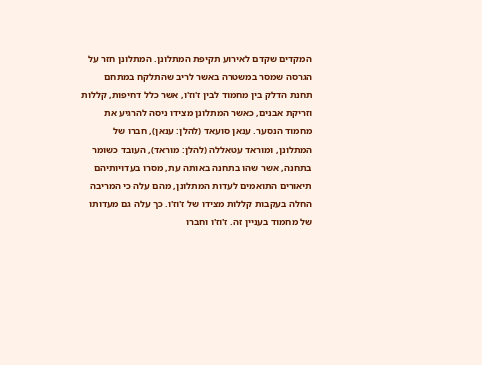המקדים שקדם לאירוע תקיפת המתלונן. המתלונן חזר על הגרסה שמסר במשטרה באשר לריב שהתלקח במתחם תחנת הדלק בין מחמוד לבין ז'וז'ו, אשר כלל דחיפות, קללות וזריקת אבנים, כאשר המתלונן מצידו ניסה להרגיע את מחמוד הנסער. ענאן סועאד (להלן: ענאן), חברו של המתלונן, ומוראד עטאללה (להלן: מוראד), העובד כשומר בתחנה, אשר שהו בתחנה באותה עת, מסרו בעדויותיהם תיאורים התואמים לעדות המתלונן, מהם עלה כי המריבה החלה בעקבות קללות מצידו של ז'וז'ו. כך עלה גם מעדותו של מחמוד בעניין זה. ז'וז'ו וחברו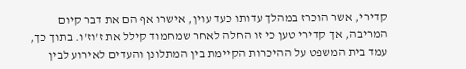קדירי, אשר הוכרז במהלך עדותו כעד עוין, אישרו אף הם את דבר קיום המריבה, אך קדירי טען כי זו החלה לאחר שמחמוד קילל את ז'וז'ו. בתוך כך, עמד בית המשפט על ההיכרות הקיימת בין המתלונן והעדים לאירוע לבין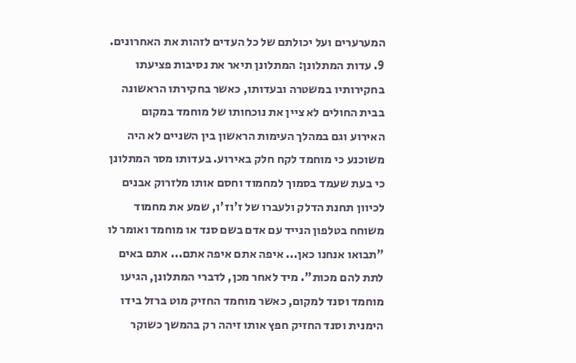המערערים ועל יכולתם של כל העדים לזהות את האחרונים. 9. עדות המתלונן: המתלונן תיאר את נסיבות פציעתו בחקירותיו במשטרה ובעדותו, כאשר בחקירתו הראשונה בבית החולים לא ציין את נוכחותו של מוחמד במקום האירוע וגם במהלך העימות הראשון בין השניים לא היה משוכנע כי מוחמד לקח חלק באירוע. בעדותו מסר המתלונן כי בעת שעמד בסמוך למחמוד וחסם אותו מלזרוק אבנים לכיוון תחנת הדלק ולעברו של ז'וז'ו, שמע את מחמוד משוחח בטלפון הנייד עם אדם בשם סנד או מוחמד ואומר לו "תבואו אנחנו כאן... איפה אתם איפה אתם... אתם באים לתת להם מכות". מיד לאחר מכן, לדברי המתלונן, הגיעו מוחמד וסנד למקום, כאשר מוחמד החזיק מוט ברזל בידו הימנית וסנד החזיק חפץ אותו זיהה רק בהמשך כשוקר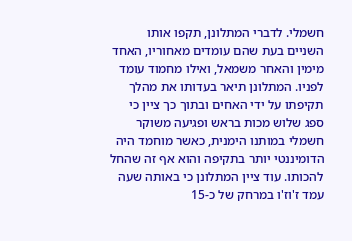חשמלי. לדברי המתלונן, תקפו אותו השניים בעת שהם עומדים מאחוריו, האחד מימין והאחר משמאל, ואילו מחמוד עומד לפניו. המתלונן תיאר בעדותו את מהלך תקיפתו על ידי האחים ובתוך כך ציין כי ספג שלוש מכות בראש ופגיעה משוקר חשמלי במותנו הימנית, כאשר מוחמד היה הדומיננטי יותר בתקיפה והוא אף זה שהחל להכותו. עוד ציין המתלונן כי באותה שעה עמד ז'וז'ו במרחק של כ-15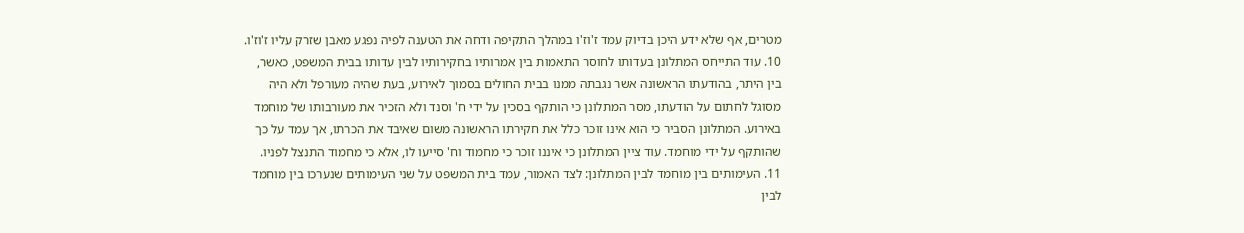מטרים, אף שלא ידע היכן בדיוק עמד ז'וז'ו במהלך התקיפה ודחה את הטענה לפיה נפגע מאבן שזרק עליו ז'וז'ו. 10. עוד התייחס המתלונן בעדותו לחוסר התאמות בין אמרותיו בחקירותיו לבין עדותו בבית המשפט, כאשר, בין היתר, בהודעתו הראשונה אשר נגבתה ממנו בבית החולים בסמוך לאירוע, בעת שהיה מעורפל ולא היה מסוגל לחתום על הודעתו, מסר המתלונן כי הותקף בסכין על ידי ח' וסנד ולא הזכיר את מעורבותו של מוחמד באירוע. המתלונן הסביר כי הוא אינו זוכר כלל את חקירתו הראשונה משום שאיבד את הכרתו, אך עמד על כך שהותקף על ידי מוחמד. עוד ציין המתלונן כי איננו זוכר כי מחמוד וח' סייעו לו, אלא כי מחמוד התנצל לפניו. 11. העימותים בין מוחמד לבין המתלונן: לצד האמור, עמד בית המשפט על שני העימותים שנערכו בין מוחמד לבין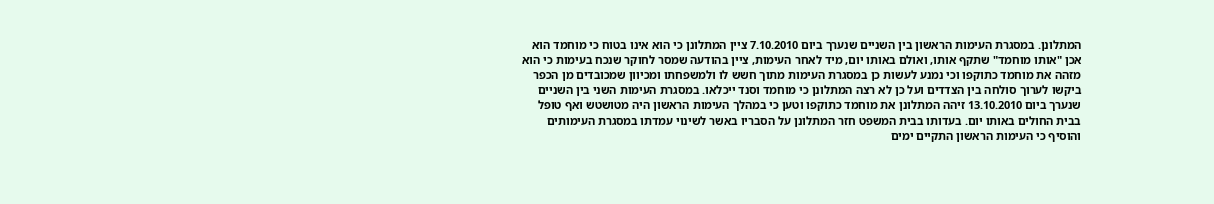המתלונן. במסגרת העימות הראשון בין השניים שנערך ביום 7.10.2010 ציין המתלונן כי הוא אינו בטוח כי מוחמד הוא אכן "אותו מוחמד" שתקף אותו, ואולם באותו יום, מיד לאחר העימות, ציין בהודעה שמסר לחוקר שנכח בעימות כי הוא מזהה את מוחמד כתוקפו וכי נמנע לעשות כן במסגרת העימות מתוך חשש לו ולמשפחתו ומכיוון שמכובדים מן הכפר ביקשו לערוך סולחה בין הצדדים ועל כן לא רצה המתלונן כי מוחמד וסנד ייכלאו. במסגרת העימות השני בין השניים שנערך ביום 13.10.2010 זיהה המתלונן את מוחמד כתוקפו וטען כי במהלך העימות הראשון היה מטושטש ואף טופל בבית החולים באותו יום. בעדותו בבית המשפט חזר המתלונן על הסבריו באשר לשינוי עמדתו במסגרת העימותים והוסיף כי העימות הראשון התקיים ימים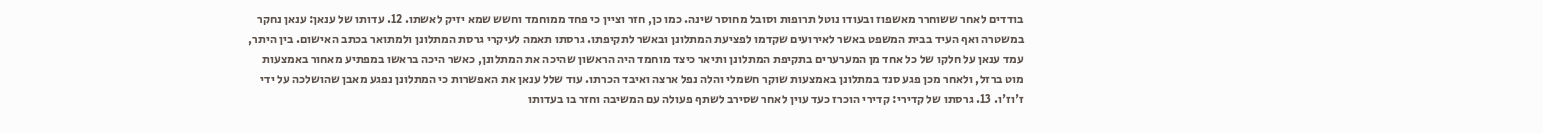בודדים לאחר ששוחרר מאשפוז ובעודו נוטל תרופות וסובל מחוסר שינה. כמו כן, חזר וציין כי פחד ממוחמד וחשש שמא יזיק לאשתו. 12. עדותו של ענאן: ענאן נחקר במשטרה ואף העיד בבית המשפט באשר לאירועים שקדמו לפציעת המתלונן ובאשר לתקיפתו. גרסתו תאמה לעיקרי גרסת המתלונן ולמתואר בכתב האישום. בין היתר, עמד ענאן על חלקו של כל אחד מן המערערים בתקיפת המתלונן ותיאר כיצד מוחמד היה הראשון שהיכה את המתלונן, כאשר היכה בראשו במפתיע מאחור באמצעות מוט ברזל, ולאחר מכן פגע סנד במתלונן באמצעות שוקר חשמלי והלה נפל ארצה ואיבד הכרתו. עוד שלל ענאן את האפשרות כי המתלונן נפגע מאבן שהושלכה על ידי ז'וז'ו. 13. גרסתו של קדירי: קדירי הוכרז כעד עוין לאחר שסירב לשתף פעולה עם המשיבה וחזר בו בעדותו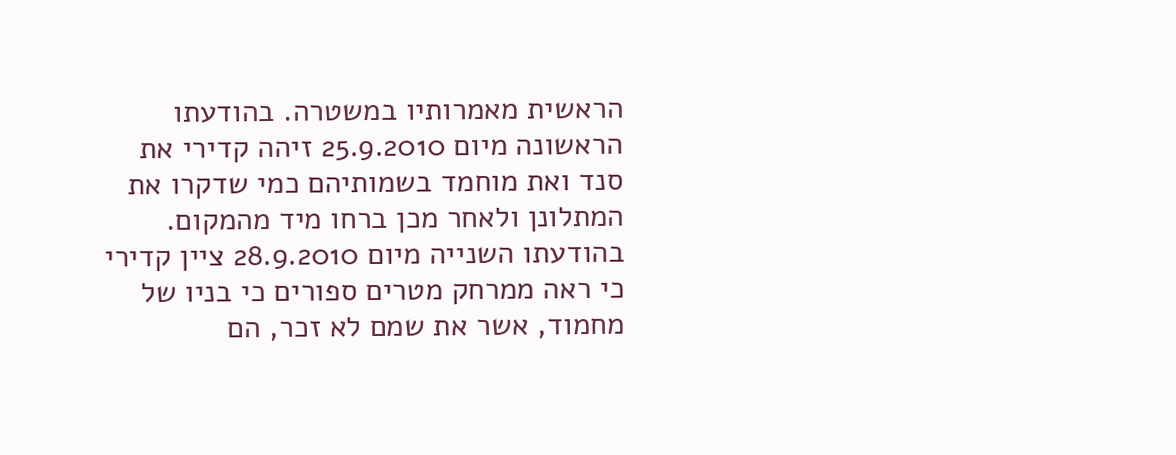הראשית מאמרותיו במשטרה. בהודעתו הראשונה מיום 25.9.2010 זיהה קדירי את סנד ואת מוחמד בשמותיהם כמי שדקרו את המתלונן ולאחר מכן ברחו מיד מהמקום. בהודעתו השנייה מיום 28.9.2010 ציין קדירי כי ראה ממרחק מטרים ספורים כי בניו של מחמוד, אשר את שמם לא זכר, הם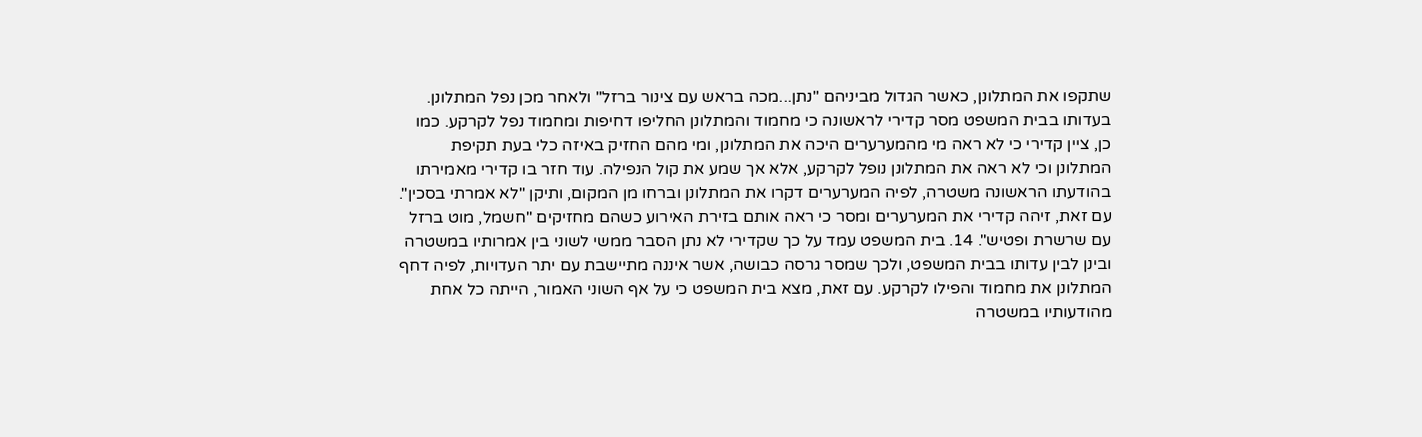שתקפו את המתלונן, כאשר הגדול מביניהם "נתן...מכה בראש עם צינור ברזל" ולאחר מכן נפל המתלונן. בעדותו בבית המשפט מסר קדירי לראשונה כי מחמוד והמתלונן החליפו דחיפות ומחמוד נפל לקרקע. כמו כן, ציין קדירי כי לא ראה מי מהמערערים היכה את המתלונן, ומי מהם החזיק באיזה כלי בעת תקיפת המתלונן וכי לא ראה את המתלונן נופל לקרקע, אלא אך שמע את קול הנפילה. עוד חזר בו קדירי מאמירתו בהודעתו הראשונה משטרה, לפיה המערערים דקרו את המתלונן וברחו מן המקום, ותיקן "לא אמרתי בסכין". עם זאת, זיהה קדירי את המערערים ומסר כי ראה אותם בזירת האירוע כשהם מחזיקים "חשמל, מוט ברזל עם שרשרת ופטיש". 14. בית המשפט עמד על כך שקדירי לא נתן הסבר ממשי לשוני בין אמרותיו במשטרה ובינן לבין עדותו בבית המשפט, ולכך שמסר גרסה כבושה, אשר איננה מתיישבת עם יתר העדויות, לפיה דחף המתלונן את מחמוד והפילו לקרקע. עם זאת, מצא בית המשפט כי על אף השוני האמור, הייתה כל אחת מהודעותיו במשטרה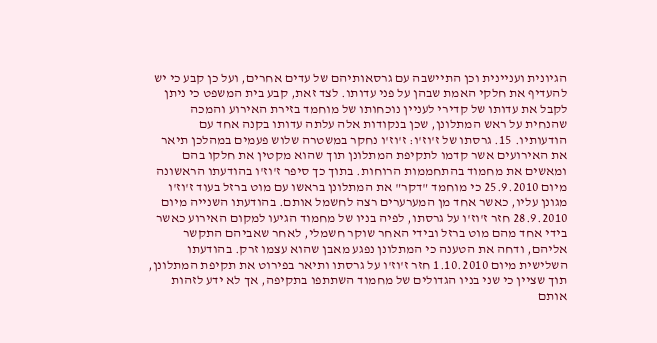הגיונית ועניינית וכן התיישבה עם גרסאותיהם של עדים אחרים, ועל כן קבע כי יש להעדיף את חלקי האמת שבהן על פני עדותו. לצד זאת, קבע בית המשפט כי ניתן לקבל את עדותו של קדירי לעניין נוכחותו של מוחמד בזירת האירוע והמכה שהנחית על ראש המתלונן, שכן בנקודות אלה עלתה עדותו בקנה אחד עם הודעותיו. 15. גרסתו של ז'וז'ו: ז'וז'ו נחקר במשטרה שלוש פעמים במהלכן תיאר את האירועים אשר קדמו לתקיפת המתלונן תוך שהוא מקטין את חלקו בהם ומאשים את מחמוד בהתחממות הרוחות. בתוך כך סיפר ז'וז'ו בהודעתו הראשונה מיום 25.9.2010 כי מוחמד "דקר" את המתלונן בראשו עם מוט ברזל בעוד ז'וז'ו מגונן עליו, כאשר אחד מן המערערים רצה לחשמל אותם. בהודעתו השנייה מיום 28.9.2010 חזר ז'וז'ו על גרסתו, לפיה בניו של מחמוד הגיעו למקום האירוע כאשר בידי אחד מהם מוט ברזל ובידי האחר שוקר חשמלי, לאחר שאביהם התקשר אליהם, ודחה את הטענה כי המתלונן נפגע מאבן שהוא עצמו זרק. בהודעתו השלישית מיום 1.10.2010 חזר ז'וז'ו על גרסתו ותיאר בפירוט את תקיפת המתלונן, תוך שציין כי שני בניו הגדולים של מחמוד השתתפו בתקיפה, אך לא ידע לזהות אותם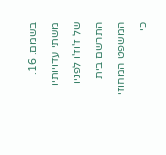בשמם. 16. משתי עדויותיו של ז'וז'ו לפניו התרשם בית המשפט המחוזי כי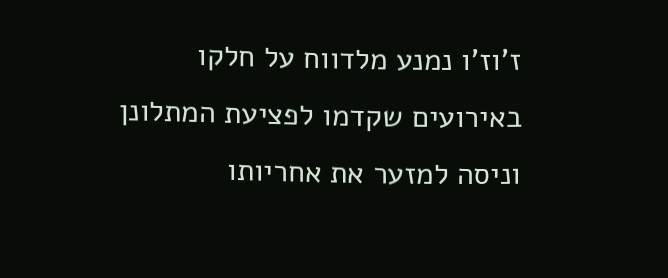ז'וז'ו נמנע מלדווח על חלקו באירועים שקדמו לפציעת המתלונן וניסה למזער את אחריותו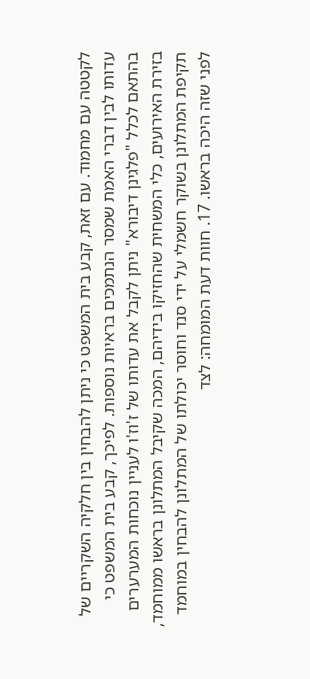לקטטה עם מחמוד. עם זאת, קבע בית המשפט כי ניתן להבחין בין חלקיה השקריים של עדותו לבין דברי האמת שמסר הנתמכים בראיות נוספות. לפיכך, קבע בית המשפט כי בהתאם לכלל "פלגינן דיבורא" ניתן לקבל את עדותו של ז'וז'ו לעניין נוכחות המערערים בזירת האירועים, כלי המשחית שהחזיקו בידיהם, המכה שקיבל המתלונן בראשו ממוחמד, תקיפת המתלונן בשוקר חשמלי על ידי סנד וחוסר יכולתו של המתלונן להבחין במוחמד לפני שזה היכה בראשו. 17. חוות דעת המומחה: לצד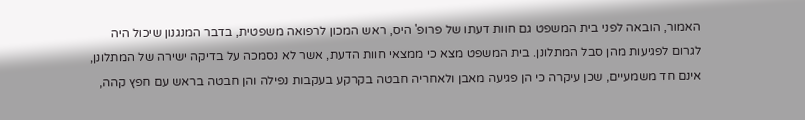האמור, הובאה לפני בית המשפט גם חוות דעתו של פרופ' היס, ראש המכון לרפואה משפטית, בדבר המנגנון שיכול היה לגרום לפגיעות מהן סבל המתלונן. בית המשפט מצא כי ממצאי חוות הדעת, אשר לא נסמכה על בדיקה ישירה של המתלונן, אינם חד משמעיים, שכן עיקרה כי הן פגיעה מאבן ולאחריה חבטה בקרקע בעקבות נפילה והן חבטה בראש עם חפץ קהה,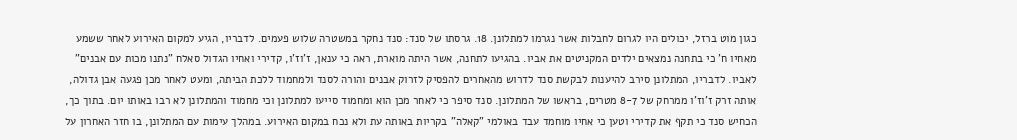כגון מוט ברזל, יכולים היו לגרום לחבלות אשר נגרמו למתלונן. 18. גרסתו של סנד: סנד נחקר במשטרה שלוש פעמים. לדבריו, הגיע למקום האירוע לאחר ששמע מאחיו ח' כי בתחנה נמצאים ילדים המקניטים את אביו. בהגיעו לתחנה, אשר היתה מוארת, ראה כי ענאן, ז'וז'ו, קדירי ואחיו הגדול סאלח "נתנו מכות עם אבנים" לאביו. לדבריו, המתלונן סירב להיענות לבקשת סנד לדרוש מהאחרים להפסיק לזרוק אבנים והורה לסנד ולמחמוד ללכת הביתה, ומעט לאחר מכן פגעה אבן גדולה, אותה זרק ז'וז'ו ממרחק של 8-7 מטרים, בראשו של המתלונן. סנד סיפר כי לאחר מכן הוא ומחמוד סייעו למתלונן וכי מחמוד והמתלונן לא רבו באותו יום. בתוך כך, הכחיש סנד כי תקף את קדירי וטען כי אחיו מוחמד עבד באולמי "קאלה" בקריות באותה עת ולא נכח במקום האירוע. במהלך עימות עם המתלונן, בו חזר האחרון על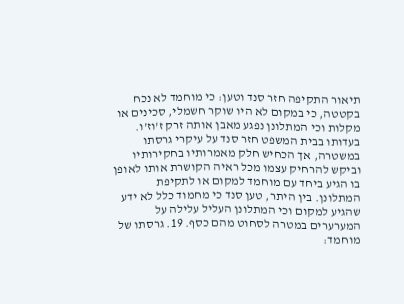תיאור התקיפה חזר סנד וטען: כי מוחמד לא נכח בקטטה, כי במקום לא היו שוקר חשמלי, סכינים או מקלות וכי המתלונן נפגע מאבן אותה זרק ז'וז'ו. בעדותו בבית המשפט חזר סנד על עיקרי גרסתו במשטרה, אך הכחיש חלק מאמרותיו בחקירותיו וביקש להרחיק עצמו מכל ראיה הקושרת אותו לאופן בו הגיע ביחד עם מוחמד למקום או לתקיפת המתלונן. בין היתר, טען סנד כי מחמוד כלל לא ידע שהגיע למקום וכי המתלונן העליל עלילה על המערערים במטרה לסחוט מהם כסף. 19. גרסתו של מוחמד: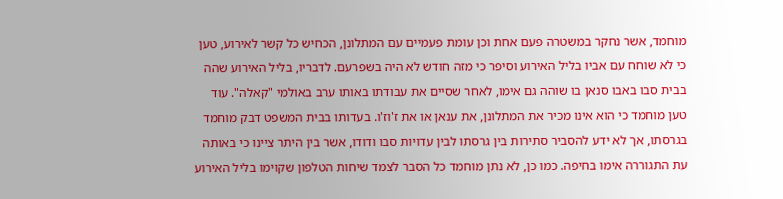מוחמד, אשר נחקר במשטרה פעם אחת וכן עומת פעמיים עם המתלונן, הכחיש כל קשר לאירוע, טען כי לא שוחח עם אביו בליל האירוע וסיפר כי מזה חודש לא היה בשפרעם. לדבריו, בליל האירוע שהה בבית סבו באבו סנאן בו שוהה גם אימו, לאחר שסיים את עבודתו באותו ערב באולמי "קאלה". עוד טען מוחמד כי הוא אינו מכיר את המתלונן, את ענאן או את ז'וז'ו. בעדותו בבית המשפט דבק מוחמד בגרסתו, אך לא ידע להסביר סתירות בין גרסתו לבין עדויות סבו ודודו, אשר בין היתר ציינו כי באותה עת התגוררה אימו בחיפה. כמו כן, לא נתן מוחמד כל הסבר לצמד שיחות הטלפון שקוימו בליל האירוע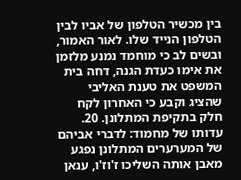בין מכשיר הטלפון של אביו לבין הטלפון הנייד שלו. לאור האמור, ובשים לב כי מוחמד נמנע מלזמן את אימו כעדת הגנה, דחה בית המשפט את טענת האליבי שהציג וקבע כי האחרון לקח חלק בתקיפת המתלונן. 20. עדותו של מחמוד: לדברי אביהם של המערערים המתלונן נפגע מאבן אותה השליכו ז'וז'ו, ענאן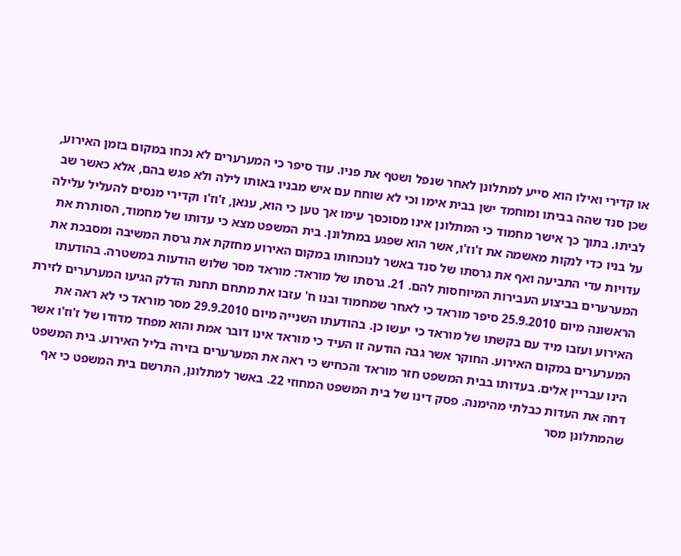או קדירי ואילו הוא סייע למתלונן לאחר שנפל ושטף את פניו. עוד סיפר כי המערערים לא נכחו במקום בזמן האירוע, שכן סנד שהה בביתו ומוחמד ישן בבית אימו וכי לא שוחח עם איש מבניו באותו לילה ולא פגש בהם, אלא כאשר שב לביתו. בתוך כך אישר מחמוד כי המתלונן אינו מסוכסך עימו אך טען כי הוא, ענאן, ז'וז'ו וקדירי מנסים להעליל עלילה על בניו כדי לנקות מאשמה את ז'וז'ו, אשר הוא שפגע במתלונן. בית המשפט מצא כי עדותו של מחמוד, הסותרת את עדויות עדי התביעה ואף את גרסתו של סנד באשר לנוכחותו במקום האירוע מחזקת את גרסת המשיבה ומסבכת את המערערים בביצוע העבירות המיוחסות להם. 21. גרסתו של מוראד: מוראד מסר שלוש הודעות במשטרה. בהודעתו הראשונה מיום 25.9.2010 סיפר מוראד כי לאחר שמחמוד ובנו ח' עזבו את מתחם תחנת הדלק הגיעו המערערים לזירת האירוע ועזבו מיד עם בקשתו של מוראד כי יעשו כן. בהודעתו השנייה מיום 29.9.2010 מסר מוראד כי לא ראה את המערערים במקום האירוע. החוקר אשר גבה הודעה זו העיד כי מוראד אינו דובר אמת והוא מפחד מדודו של ז'וז'ו אשר הינו עבריין אלים. בעדותו בבית המשפט חזר מוראד והכחיש כי ראה את המערערים בזירה בליל האירוע. בית המשפט דחה את העדות כבלתי מהימנה. פסק דינו של בית המשפט המחוזי 22. באשר למתלונן, התרשם בית המשפט כי אף שהמתלונן מסר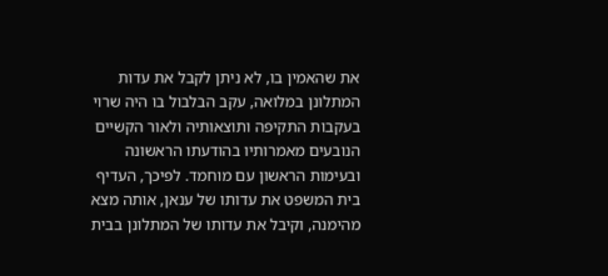את שהאמין בו, לא ניתן לקבל את עדות המתלונן במלואה, עקב הבלבול בו היה שרוי בעקבות התקיפה ותוצאותיה ולאור הקשיים הנובעים מאמרותיו בהודעתו הראשונה ובעימות הראשון עם מוחמד. לפיכך, העדיף בית המשפט את עדותו של ענאן, אותה מצא מהימנה, וקיבל את עדותו של המתלונן בבית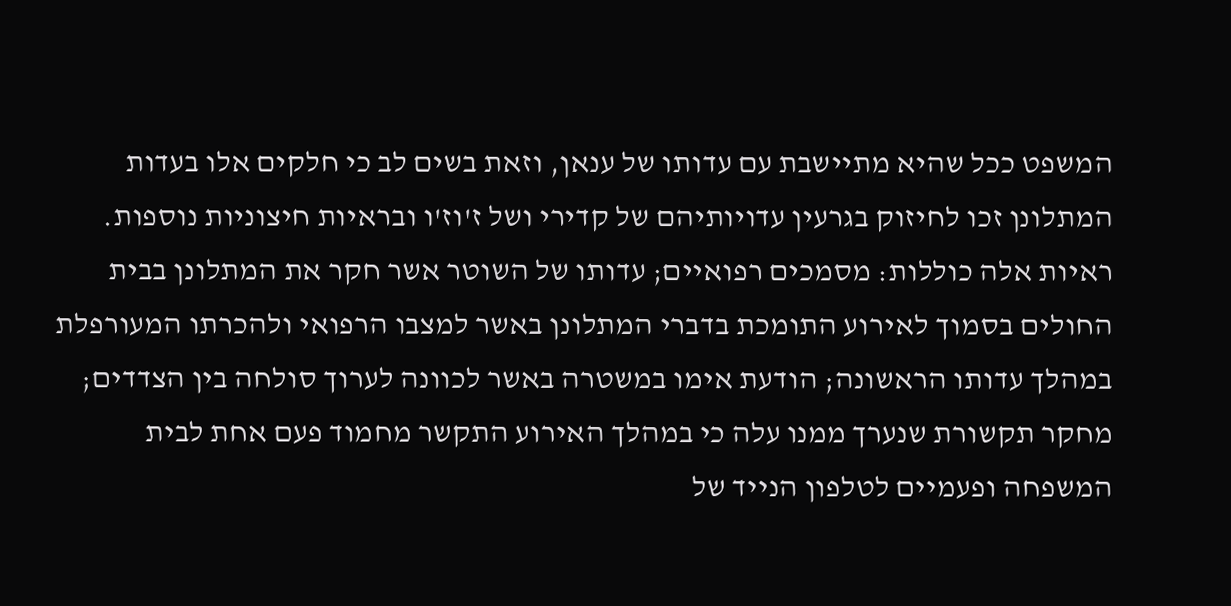המשפט ככל שהיא מתיישבת עם עדותו של ענאן, וזאת בשים לב כי חלקים אלו בעדות המתלונן זכו לחיזוק בגרעין עדויותיהם של קדירי ושל ז'וז'ו ובראיות חיצוניות נוספות. ראיות אלה כוללות: מסמכים רפואיים; עדותו של השוטר אשר חקר את המתלונן בבית החולים בסמוך לאירוע התומכת בדברי המתלונן באשר למצבו הרפואי ולהכרתו המעורפלת במהלך עדותו הראשונה; הודעת אימו במשטרה באשר לכוונה לערוך סולחה בין הצדדים; מחקר תקשורת שנערך ממנו עלה כי במהלך האירוע התקשר מחמוד פעם אחת לבית המשפחה ופעמיים לטלפון הנייד של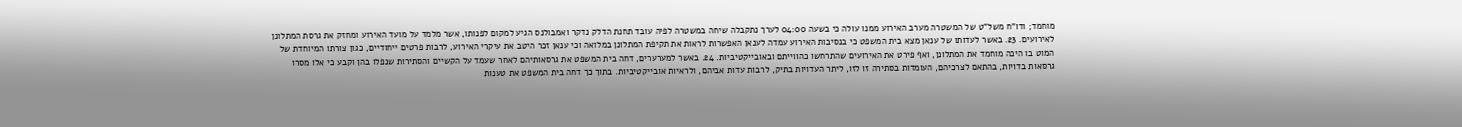מוחמד; ודו"ח משל"ט של המשטרה מערב האירוע ממנו עולה כי בשעה 04:00 לערך נתקבלה שיחה במשטרה לפיה עובד תחנת הדלק נדקר ואמבולנס הגיע למקום לפנותו, אשר מלמד על מועד האירוע ומחזק את גרסת המתלונן לאירועים. 23. באשר לעדותו של ענאן מצא בית המשפט כי בנסיבות האירוע עמדה לענאן האפשרות לראות את תקיפת המתלונן במלואה וכי ענאן זכר היטב את עיקרי האירוע, לרבות פרטים ייחודיים, כגון צורתו המיוחדת של המוט בו היכה מוחמד את המתלונן, ואף פירט את האירועים שהתרחשו כהווייתם ובאובייקטיביות. 24. באשר למערערים, דחה בית המשפט את גרסאותיהם לאחר שעמד על הקשיים והסתירות שנפלו בהן וקבע כי אלו מסרו גרסאות בדויות, בהתאם לצרכיהם, העומדות בסתירה זו לזו, ליתר העדויות בתיק, לרבות עדות אביהם, ולראיות אובייקטיביות. בתוך כך דחה בית המשפט את טענות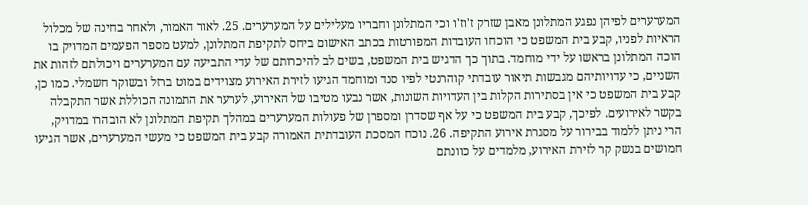המערערים לפיהן נפגע המתלונן מאבן שזרק ז'וז'ו וכי המתלונן וחבריו מעלילים על המערערים. 25. לאור האמור, ולאחר בחינה של מכלול הראיות לפניו, קבע בית המשפט כי הוכחו העובדות המפורטות בכתב האישום ביחס לתקיפת המתלונן, למעט מספר הפעמים המדויק בו הוכה המתלונן בראשו על ידי מוחמד. בתוך כך הדגיש בית המשפט, בשים לב להיכרותם של עדי התביעה עם המערערים ויכולתם לזהות את השניים, כי עדויותיהם מגבשות תיאור עובדתי קוהרנטי לפיו סנד ומוחמד הגיעו לזירת האירוע מצוידים במוט ברזל ובשוקר חשמלי. כמו כן, קבע בית המשפט כי אין בסתירות הקלות בין העדויות השונות, אשר נבעו מטיבו של האירוע, לערער את התמונה הכוללת אשר התקבלה בקשר לאירועים. לפיכך, קבע בית המשפט כי על אף שסדרן ומספרן של פעולות המערערים במהלך תקיפת המתלונן לא הובהרו במדויק, הרי ניתן ללמוד בבירור על מסגרת אירוע התקיפה. 26. נוכח המסכת העובדתית האמורה קבע בית המשפט כי מעשי המערערים, אשר הגיעו חמושים בנשק קר לזירת האירוע, מלמדים על כוונתם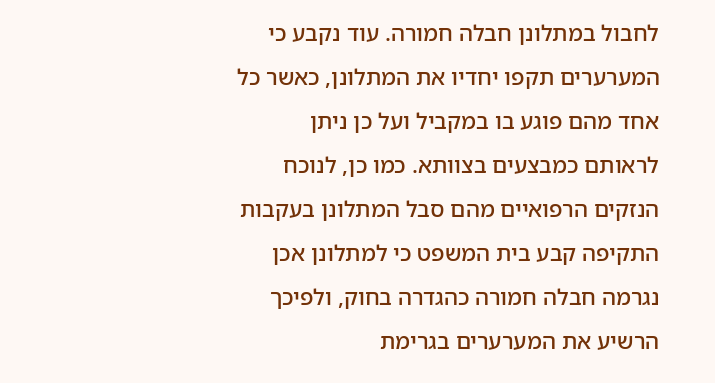לחבול במתלונן חבלה חמורה. עוד נקבע כי המערערים תקפו יחדיו את המתלונן, כאשר כל אחד מהם פוגע בו במקביל ועל כן ניתן לראותם כמבצעים בצוותא. כמו כן, לנוכח הנזקים הרפואיים מהם סבל המתלונן בעקבות התקיפה קבע בית המשפט כי למתלונן אכן נגרמה חבלה חמורה כהגדרה בחוק, ולפיכך הרשיע את המערערים בגרימת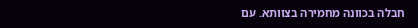חבלה בכוונה מחמירה בצוותא. עם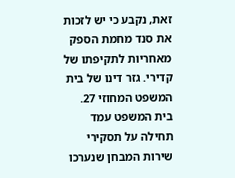זאת, נקבע כי יש לזכות את סנד מחמת הספק מאחריות לתקיפתו של קדירי. גזר דינו של בית המשפט המחוזי 27. בית המשפט עמד תחילה על תסקירי שירות המבחן שנערכו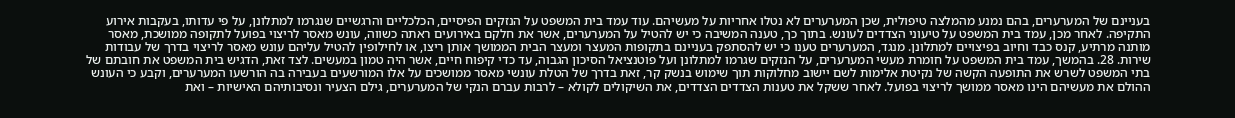בעניינם של המערערים, בהם נמנע מהמלצה טיפולית, שכן המערערים לא נטלו אחריות על מעשיהם. עוד עמד בית המשפט על הנזקים הפיסיים, הכלכליים והרגשיים שנגרמו למתלונן, על פי עדותו, בעקבות אירוע התקיפה. לאחר מכן, עמד בית המשפט על טיעוני הצדדים לעונש. בתוך כך, טענה המשיבה כי יש להטיל על המערערים, אשר את חלקם באירועים ראתה כשווה, עונש מאסר לריצוי בפועל לתקופה ממושכת, מאסר מותנה מרתיע, קנס כבד וחיוב בפיצויים למתלונן. מנגד, המערערים טענו כי יש להסתפק בעניינם בתקופות המעצר ומעצר הבית הממושך אותן ריצו, או לחילופין להטיל עליהם עונש מאסר לריצוי בדרך של עבודות שירות. 28. בהמשך, עמד בית המשפט על חומרת מעשי המערערים, על הנזקים שגרמו למתלונן ועל פוטנציאל הסיכון הגבוה, עד כדי קיפוח חיים, אשר היה טמון במעשים. לצד זאת, הדגיש בית המשפט את חובתם של בתי המשפט לשרש את התופעה הקשה של נקיטת אלימות לשם יישוב מחלוקות תוך שימוש בנשק קר, זאת בדרך של הטלת עונשי מאסר ממושכים על אלו המורשעים בעבירה בה הורשעו המערערים, וקבע כי העונש ההולם את מעשיהם הינו מאסר ממושך לריצוי בפועל. לאחר ששקל את טענות הצדדים הצדדים, את השיקולים לקולא – לרבות עברם הנקי של המערערים, גילם הצעיר ונסיבותיהם האישיות – ואת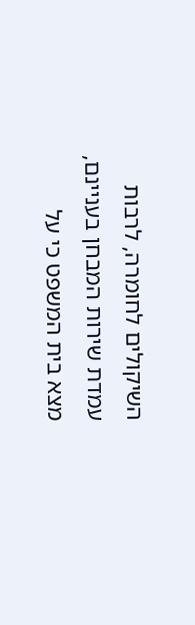השיקולים לחומרה, לרבות עמדת שירות המבחן בעניינם, מצא בית המשפט כי על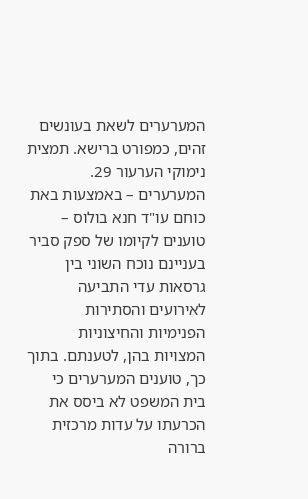המערערים לשאת בעונשים זהים, כמפורט ברישא. תמצית נימוקי הערעור 29. המערערים – באמצעות באת כוחם עו"ד חנא בולוס – טוענים לקיומו של ספק סביר בעניינם נוכח השוני בין גרסאות עדי התביעה לאירועים והסתירות הפנימיות והחיצוניות המצויות בהן, לטענתם. בתוך כך, טוענים המערערים כי בית המשפט לא ביסס את הכרעתו על עדות מרכזית ברורה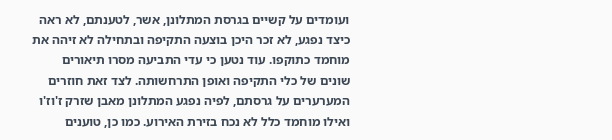ועומדים על קשיים בגרסת המתלונן, אשר, לטענתם, לא ראה כיצד נפגע, לא זכר היכן בוצעה התקיפה ובתחילה לא זיהה את מוחמד כתוקפו. עוד נטען כי עדי התביעה מסרו תיאורים שונים של כלי התקיפה ואופן התרחשותה. לצד זאת חוזרים המערערים על גרסתם, לפיה נפגע המתלונן מאבן שזרק ז'וז'ו ואילו מוחמד כלל לא נכח בזירת האירוע. כמו כן, טוענים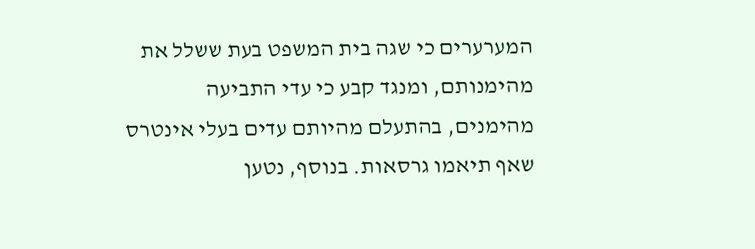המערערים כי שגה בית המשפט בעת ששלל את מהימנותם, ומנגד קבע כי עדי התביעה מהימנים, בהתעלם מהיותם עדים בעלי אינטרס שאף תיאמו גרסאות. בנוסף, נטען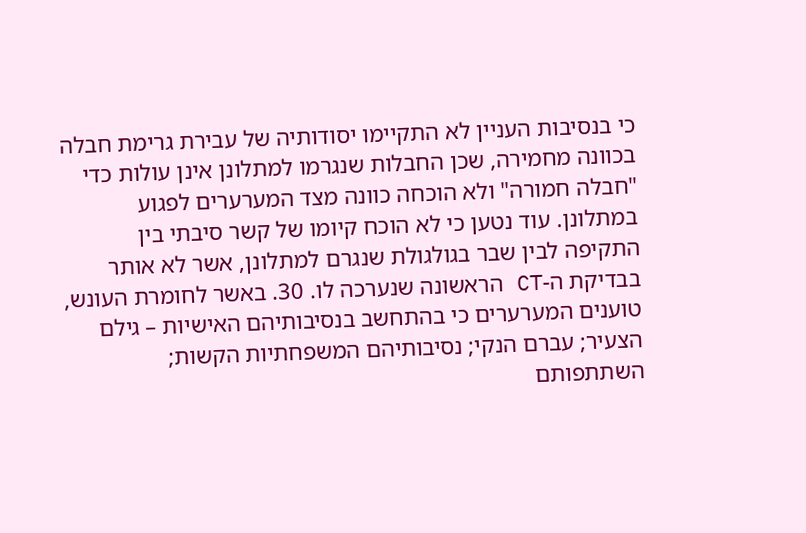כי בנסיבות העניין לא התקיימו יסודותיה של עבירת גרימת חבלה בכוונה מחמירה, שכן החבלות שנגרמו למתלונן אינן עולות כדי "חבלה חמורה" ולא הוכחה כוונה מצד המערערים לפגוע במתלונן. עוד נטען כי לא הוכח קיומו של קשר סיבתי בין התקיפה לבין שבר בגולגולת שנגרם למתלונן, אשר לא אותר בבדיקת ה-CT הראשונה שנערכה לו. 30. באשר לחומרת העונש, טוענים המערערים כי בהתחשב בנסיבותיהם האישיות – גילם הצעיר; עברם הנקי; נסיבותיהם המשפחתיות הקשות; השתתפותם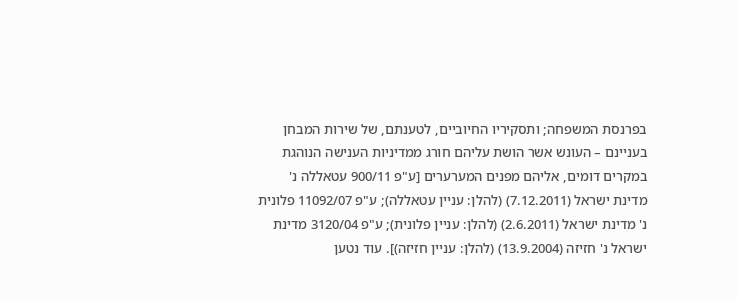בפרנסת המשפחה; ותסקיריו החיוביים, לטענתם, של שירות המבחן בעניינם – העונש אשר הושת עליהם חורג ממדיניות הענישה הנוהגת במקרים דומים, אליהם מפנים המערערים [ע"פ 900/11 עטאללה נ' מדינת ישראל (7.12.2011) (להלן: עניין עטאללה); ע"פ 11092/07 פלונית נ' מדינת ישראל (2.6.2011) (להלן: עניין פלונית); ע"פ 3120/04 מדינת ישראל נ' חזיזה (13.9.2004) (להלן: עניין חזיזה)]. עוד נטען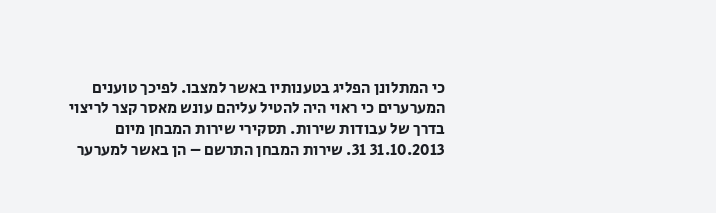כי המתלונן הפליג בטענותיו באשר למצבו. לפיכך טוענים המערערים כי ראוי היה להטיל עליהם עונש מאסר קצר לריצוי בדרך של עבודות שירות. תסקירי שירות המבחן מיום 31.10.2013 31. שירות המבחן התרשם – הן באשר למערער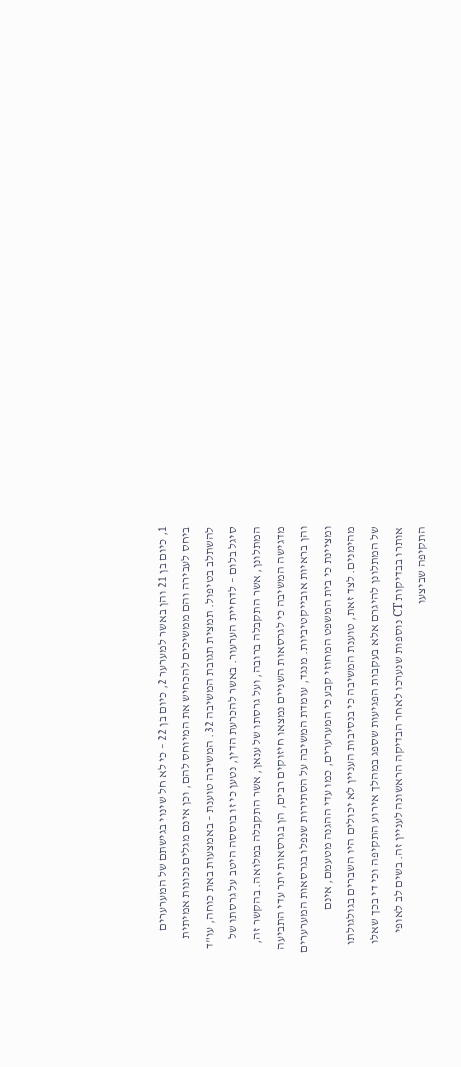1, כיום בן 21 והן באשר למערער 2, כיום בן 22 – כי לא חל שינוי בגישתם של המערערים ביחס לעבירה והם ממשיכים להכחיש את המיוחס להם, וכן אינם מגלים נכונות אמיתית להשתלב בטיפול. תמצית תגובת המשיבה 32. המשיבה טוענת – באמצעות באת כוחה, עו"ד סיגל בלום – לדחיית הערעור. באשר להכרעת הדין, נטען כי זו בוססה היטב על גרסתו של המתלונן, אשר התקבלה ברובה, ועל גרסתו של ענאן, אשר התקבלה במלואה. בהקשר זה, מדגישה המשיבה כי לגרסאות השניים נמצאו חיזוקים רבים, הן בגרסאות יתר עדי התביעה והן בראיות אובייקטיביות. מנגד, עומדת המשיבה על הסתירות שנפלו בגרסאות המערערים ומציינת כי בית המשפט המחוזי קבע כי המערערים, כמו עדי ההגנה מטעמם, אינם מהימנים. לצד זאת, טוענת המשיבה כי בנסיבות העניין לא יכולים היו השברים בגולגולתו של המתלונן להיגרם אלא בעקבות הפגיעות שספג במהלך אירוע התקיפה וכי די בכך שאלו אותרו בבדיקות CT נוספות שנערכו לאחר הבדיקה הראשונה לעניין זה. בשים לב לאופי התקיפה שביצעו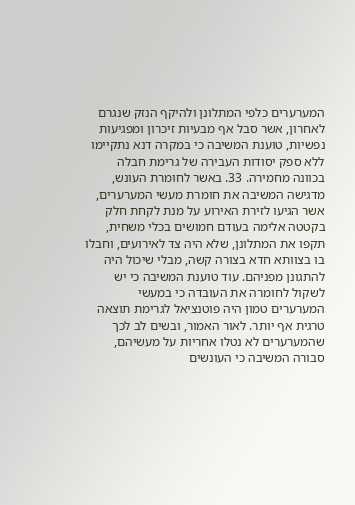המערערים כלפי המתלונן ולהיקף הנזק שנגרם לאחרון, אשר סבל אף מבעיות זיכרון ומפגיעות נפשיות, טוענת המשיבה כי במקרה דנא נתקיימו ללא ספק יסודות העבירה של גרימת חבלה בכוונה מחמירה. 33. באשר לחומרת העונש, מדגישה המשיבה את חומרת מעשי המערערים, אשר הגיעו לזירת האירוע על מנת לקחת חלק בקטטה אלימה בעודם חמושים בכלי משחית, תקפו את המתלונן, שלא היה צד לאירועים, וחבלו בו בצוותא חדא בצורה קשה, מבלי שיכול היה להתגונן מפניהם. עוד טוענת המשיבה כי יש לשקול לחומרה את העובדה כי במעשי המערערים טמון היה פוטנציאל לגרימת תוצאה טרגית אף יותר. לאור האמור, ובשים לב לכך שהמערערים לא נטלו אחריות על מעשיהם, סבורה המשיבה כי העונשים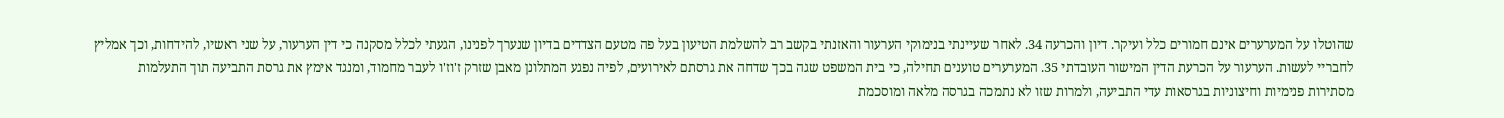שהוטלו על המערערים אינם חמורים כלל ועיקר. דיון והכרעה 34. לאחר שעיינתי בנימוקי הערעור והאזנתי בקשב רב להשלמת הטיעון בעל פה מטעם הצדדים בדיון שנערך לפנינו, הגעתי לכלל מסקנה כי דין הערעור, על שני ראשיו, להידחות, וכך אמליץ לחבריי לעשות. הערעור על הכרעת הדין המישור העובדתי 35. המערערים טוענים תחילה, כי בית המשפט שגה בכך שדחה את גרסתם לאירועים, לפיה נפגע המתלונן מאבן שזרק ז'וז'ו לעבר מחמוד, ומנגד אימץ את גרסת התביעה תוך התעלמות מסתירות פנימיות וחיצוניות בגרסאות עדי התביעה, ולמרות שזו לא נתמכה בגרסה מלאה ומוסכמת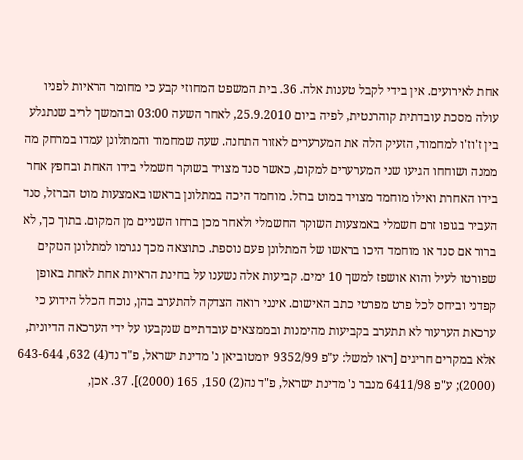אחת לאירועים. אין בידי לקבל טענות אלה. 36. בית המשפט המחוזי קבע כי מחומר הראיות לפניו עולה מסכת עובדתית קוהרנטית, לפיה ביום 25.9.2010, לאחר השעה 03:00 ובהמשך לריב שנתגלע בין ז'וז'ו למחמוד, הזעיק הלה את המערערים לאזור התחנה. שעה שמחמוד והמתלונן עמדו במרחק מה ממנה ושוחחו הגיעו שני המערערים למקום, כאשר סנד מצויד בשוקר חשמלי בידו האחת ובחפץ אחר בידו האחרת ואילו מוחמד מצויד במוט ברזל. מוחמד היכה במתלונן בראשו באמצעות מוט הברזל, סנד העביר בגופו זרם חשמלי באמצעות השוקר החשמלי ולאחר מכן ברחו השניים מן המקום. בתוך כך, לא ברור אם סנד או מוחמד היכו בראשו של המתלונן פעם נוספת. כתוצאה מכך נגרמו למתלונן הנזקים שפורטו לעיל והוא אושפז למשך 10 ימים. קביעות אלה נשענו על בחינת הראיות אחת לאחת באופן קפדני וביחס לכל פרט מפרטי כתב האישום. אינני רואה הצדקה להתערב בהן, נוכח הכלל הידוע כי ערכאת הערעור לא תתערב בקביעות מהימנות ובממצאים עובדתיים שנקבעו על ידי הערכאה הדיונית, אלא במקרים חריגים [ראו למשל: ע"פ 9352/99 יומטוביאן נ' מדינת ישראל, פ"ד נד(4) 632, 643-644 (2000); ע"פ 6411/98 מנבר נ' מדינת ישראל, פ"ד נה(2) 150, 165 (2000)]. 37. אכן,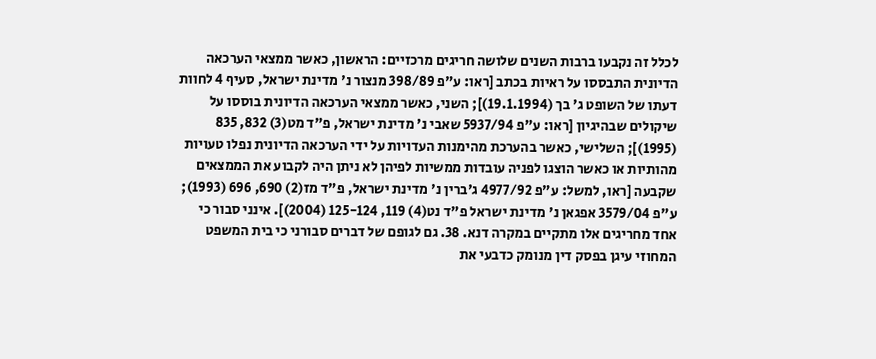לכלל זה נקבעו ברבות השנים שלושה חריגים מרכזיים: הראשון, כאשר ממצאי הערכאה הדיונית התבססו על ראיות בכתב [ראו: ע"פ 398/89 מנצור נ' מדינת ישראל, סעיף 4 לחוות דעתו של השופט ג' בך (19.1.1994)]; השני, כאשר ממצאי הערכאה הדיונית בוססו על שיקולים שבהיגיון [ראו: ע"פ 5937/94 שאבי נ' מדינת ישראל, פ"ד מט(3) 832, 835 (1995)]; השלישי, כאשר בהערכת מהימנות העדויות על ידי הערכאה הדיונית נפלו טעויות מהותיות או כאשר הוצגו לפניה עובדות ממשיות לפיהן לא ניתן היה לקבוע את הממצאים שקבעה [ראו, למשל: ע"פ 4977/92 ג'ברין נ' מדינת ישראל, פ"ד מז(2) 690, 696 (1993); ע"פ 3579/04 אפגאן נ' מדינת ישראל פ"ד נט(4) 119, 125-124 (2004)]. אינני סבור כי אחד מחריגים אלו מתקיים במקרה דנא. 38. גם לגופם של דברים סבורני כי בית המשפט המחוזי עיגן בפסק דין מנומק כדבעי את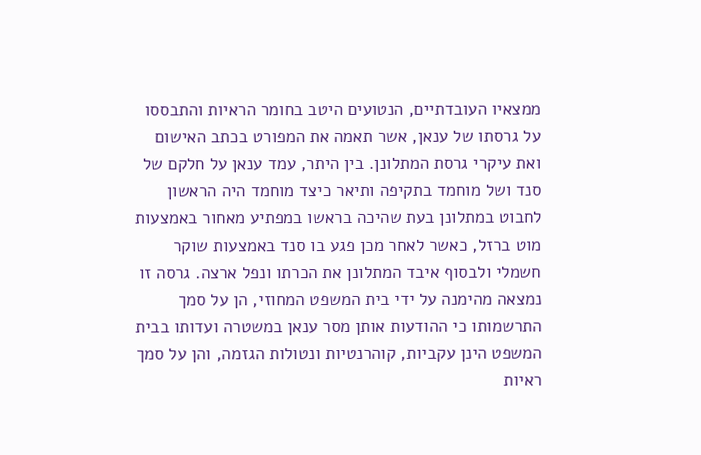ממצאיו העובדתיים, הנטועים היטב בחומר הראיות והתבססו על גרסתו של ענאן, אשר תאמה את המפורט בכתב האישום ואת עיקרי גרסת המתלונן. בין היתר, עמד ענאן על חלקם של סנד ושל מוחמד בתקיפה ותיאר כיצד מוחמד היה הראשון לחבוט במתלונן בעת שהיכה בראשו במפתיע מאחור באמצעות מוט ברזל, כאשר לאחר מכן פגע בו סנד באמצעות שוקר חשמלי ולבסוף איבד המתלונן את הכרתו ונפל ארצה. גרסה זו נמצאה מהימנה על ידי בית המשפט המחוזי, הן על סמך התרשמותו כי ההודעות אותן מסר ענאן במשטרה ועדותו בבית המשפט הינן עקביות, קוהרנטיות ונטולות הגזמה, והן על סמך ראיות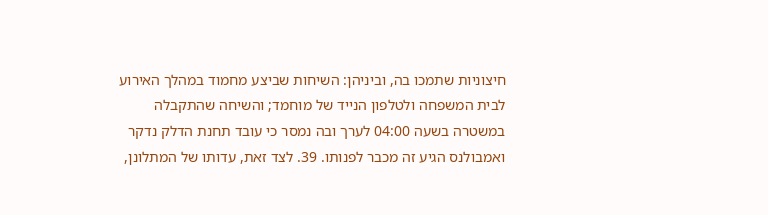חיצוניות שתמכו בה, וביניהן: השיחות שביצע מחמוד במהלך האירוע לבית המשפחה ולטלפון הנייד של מוחמד; והשיחה שהתקבלה במשטרה בשעה 04:00 לערך ובה נמסר כי עובד תחנת הדלק נדקר ואמבולנס הגיע זה מכבר לפנותו. 39. לצד זאת, עדותו של המתלונן,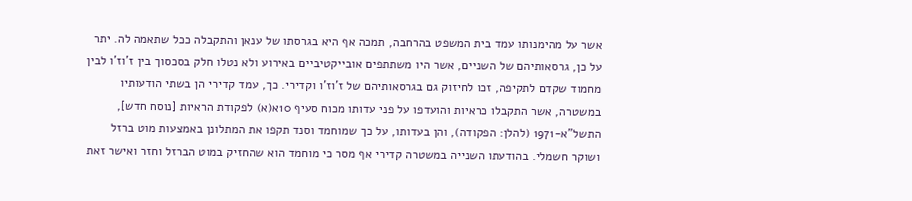אשר על מהימנותו עמד בית המשפט בהרחבה, תמכה אף היא בגרסתו של ענאן והתקבלה ככל שתאמה לה. יתר על כן, גרסאותיהם של השניים, אשר היו משתתפים אובייקטיביים באירוע ולא נטלו חלק בסכסוך בין ז'וז'ו לבין מחמוד שקדם לתקיפה, זכו לחיזוק גם בגרסאותיהם של ז'וז'ו וקדירי. כך, עמד קדירי הן בשתי הודעותיו במשטרה, אשר התקבלו כראיות והועדפו על פני עדותו מכוח סעיף 10א(א) לפקודת הראיות [נוסח חדש], התשל"א-1971 (להלן: הפקודה), והן בעדותו, על כך שמוחמד וסנד תקפו את המתלונן באמצעות מוט ברזל ושוקר חשמלי. בהודעתו השנייה במשטרה קדירי אף מסר כי מוחמד הוא שהחזיק במוט הברזל וחזר ואישר זאת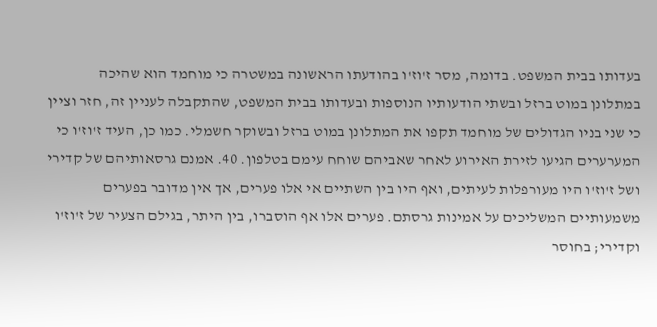בעדותו בבית המשפט. בדומה, מסר ז'וז'ו בהודעתו הראשונה במשטרה כי מוחמד הוא שהיכה במתלונן במוט ברזל ובשתי הודעותיו הנוספות ובעדותו בבית המשפט, שהתקבלה לעניין זה, חזר וציין כי שני בניו הגדולים של מוחמד תקפו את המתלונן במוט ברזל ובשוקר חשמלי. כמו כן, העיד ז'וז'ו כי המערערים הגיעו לזירת האירוע לאחר שאביהם שוחח עימם בטלפון. 40. אמנם גרסאותיהם של קדירי ושל ז'וז'ו היו מעורפלות לעיתים, ואף היו בין השתיים אי אלו פערים, אך אין מדובר בפערים משמעותיים המשליכים על אמינות גרסתם. פערים אלו אף הוסברו, בין היתר, בגילם הצעיר של ז'וז'ו וקדירי; בחוסר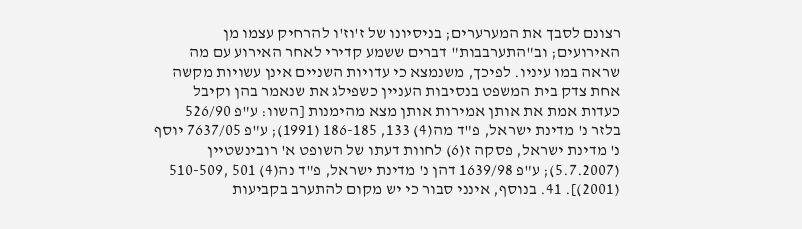רצונם לסבך את המערערים; בניסיונו של ז'וז'ו להרחיק עצמו מן האירועים; וב"התערבבות" דברים ששמע קדירי לאחר האירוע עם מה שראה במו עיניו. לפיכך, משנמצא כי עדויות השניים אינן עשויות מקשה אחת צדק בית המשפט בנסיבות העניין כשפילג את שנאמר בהן וקיבל כעדות אמת את אותן אמירות אותן מצא מהימנות [השוו: ע"פ 526/90 בלזר נ' מדינת ישראל, פ"ד מה(4) 133, 186-185 (1991); ע"פ 7637/05 יוסף נ' מדינת ישראל, פסקה ז(6) לחוות דעתו של השופט א' רובינשטיין (5.7.2007); ע"פ 1639/98 דהן נ' מדינת ישראל, פ"ד נה(4) 501 ,510-509 (2001)]. 41. בנוסף, אינני סבור כי יש מקום להתערב בקביעות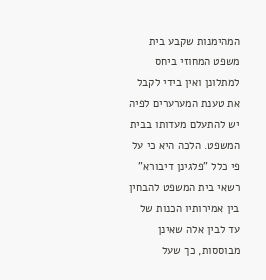המהימנות שקבע בית משפט המחוזי ביחס למתלונן ואין בידי לקבל את טענת המערערים לפיה יש להתעלם מעדותו בבית המשפט. הלכה היא כי על פי כלל "פלגינן דיבורא" רשאי בית המשפט להבחין בין אמירותיו הכנות של עד לבין אלה שאינן מבוססות, כך שעל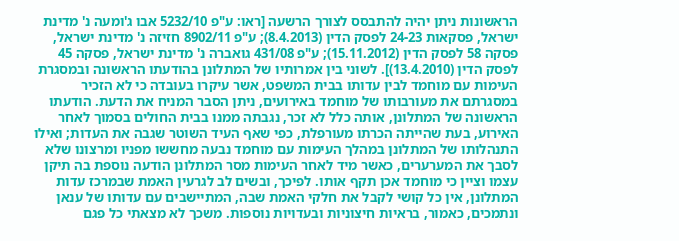הראשונות ניתן יהיה להתבסס לצורך הרשעה [ראו: ע"פ 5232/10 אבו ג'ומעה נ' מדינת ישראל, פסקאות 24-23 לפסק הדין (8.4.2013); ע"פ 8902/11 חזיזה נ' מדינת ישראל, פסקה 58 לפסק הדין (15.11.2012); ע"פ 431/08 גואברה נ' מדינת ישראל, פסקה 45 לפסק הדין (13.4.2010)]. לשוני בין אמרותיו של המתלונן בהודעתו הראשונה ובמסגרת העימות עם מוחמד לבין עדותו בבית המשפט, אשר עיקרו בעובדה כי לא הזכיר במסגרתם את מעורבותו של מוחמד באירועים, ניתן הסבר המניח את הדעת. הודעתו הראשונה של המתלונן, אותה כלל לא זכר, נגבתה ממנו בבית החולים בסמוך לאחר האירוע, בעת שהייתה הכרתו מעורפלת, כפי שאף העיד השוטר שגבה את העדות; ואילו התנהלותו של המתלונן במהלך העימות עם מוחמד נבעה מחששו מפניו ומרצונו שלא לסבך את המערערים, כאשר מיד לאחר העימות מסר המתלונן הודעה נוספת בה תיקן עצמו וציין כי מוחמד אכן תקף אותו. לפיכך, ובשים לב לגרעין האמת שבמרכז עדות המתלונן, אין כל קושי לקבל את חלקי האמת שבה, המתיישבים עם עדותו של ענאן ונתמכים, כאמור, בראיות חיצוניות ובעדויות נוספות. משכך לא מצאתי כל פגם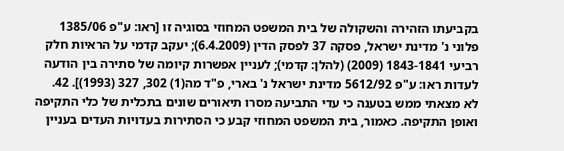בקביעתו הזהירה והשקולה של בית המשפט המחוזי בסוגיה זו [ראו: ע"פ 1385/06 פלוני נ' מדינת ישראל, פסקה 37 לפסק הדין (6.4.2009); יעקב קדמי על הראיות חלק רביעי 1843-1841 (2009) (להלן: קדמי); לעניין אפשרות קיומה של סתירה בין הודעה לעדות ראו: ע"פ 5612/92 מדינת ישראל נ' בארי, פ"ד מה(1) 302, 327 (1993)]. 42. לא מצאתי ממש בטענה כי עדי התביעה מסרו תיאורים שונים בתכלית של כלי התקיפה ואופן התקיפה. כאמור, בית המשפט המחוזי קבע כי הסתירות בעדויות העדים בעניין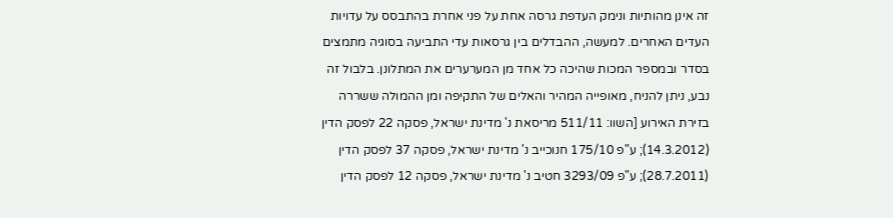זה אינן מהותיות ונימק העדפת גרסה אחת על פני אחרת בהתבסס על עדויות העדים האחרים. למעשה, ההבדלים בין גרסאות עדי התביעה בסוגיה מתמצים בסדר ובמספר המכות שהיכה כל אחד מן המערערים את המתלונן. בלבול זה נבע, ניתן להניח, מאופייה המהיר והאלים של התקיפה ומן ההמולה ששררה בזירת האירוע [השוו: 511/11 מריסאת נ' מדינת ישראל, פסקה 22 לפסק הדין (14.3.2012); ע"פ 175/10 חנוכייב נ' מדינת ישראל, פסקה 37 לפסק הדין (28.7.2011); ע"פ 3293/09 חטיב נ' מדינת ישראל, פסקה 12 לפסק הדין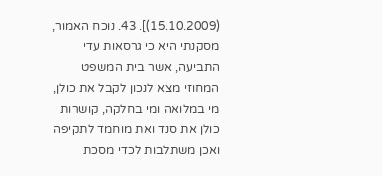(15.10.2009)]. 43. נוכח האמור, מסקנתי היא כי גרסאות עדי התביעה, אשר בית המשפט המחוזי מצא לנכון לקבל את כולן, מי במלואה ומי בחלקה, קושרות כולן את סנד ואת מוחמד לתקיפה ואכן משתלבות לכדי מסכת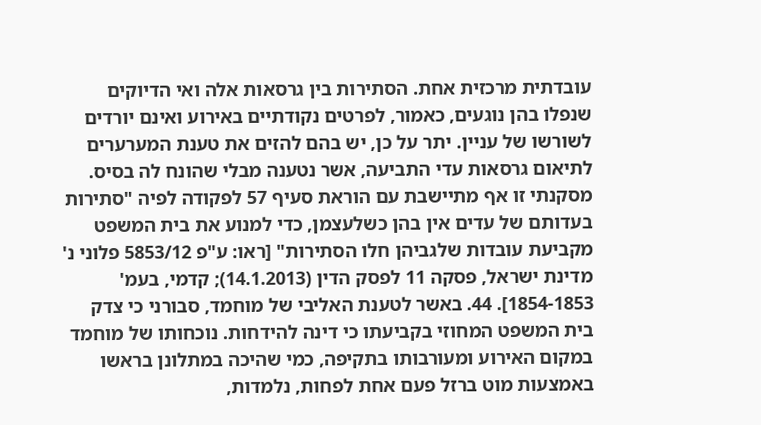עובדתית מרכזית אחת. הסתירות בין גרסאות אלה ואי הדיוקים שנפלו בהן נוגעים, כאמור, לפרטים נקודתיים באירוע ואינם יורדים לשורשו של עניין. יתר על כן, יש בהם להזים את טענת המערערים לתיאום גרסאות עדי התביעה, אשר נטענה מבלי שהונח לה בסיס. מסקנתי זו אף מתיישבת עם הוראת סעיף 57 לפקודה לפיה "סתירות בעדותם של עדים אין בהן כשלעצמן, כדי למנוע את בית המשפט מקביעת עובדות שלגביהן חלו הסתירות" [ראו: ע"פ 5853/12 פלוני נ' מדינת ישראל, פסקה 11 לפסק הדין (14.1.2013); קדמי, בעמ' 1854-1853]. 44. באשר לטענת האליבי של מוחמד, סבורני כי צדק בית המשפט המחוזי בקביעתו כי דינה להידחות. נוכחותו של מוחמד במקום האירוע ומעורבותו בתקיפה, כמי שהיכה במתלונן בראשו באמצעות מוט ברזל פעם אחת לפחות, נלמדות,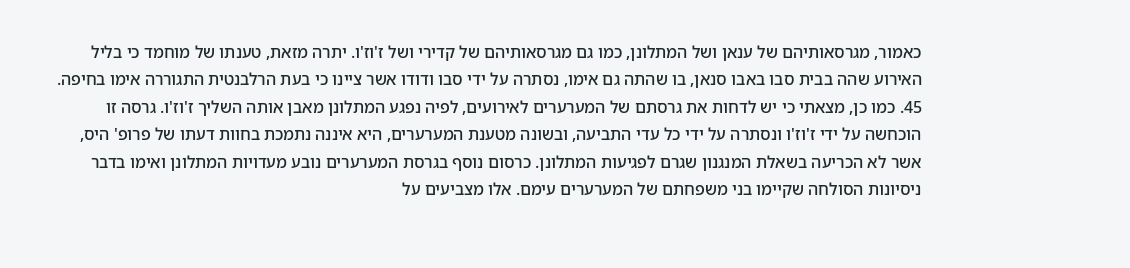כאמור, מגרסאותיהם של ענאן ושל המתלונן, כמו גם מגרסאותיהם של קדירי ושל ז'וז'ו. יתרה מזאת, טענתו של מוחמד כי בליל האירוע שהה בבית סבו באבו סנאן, בו שהתה גם אימו, נסתרה על ידי סבו ודודו אשר ציינו כי בעת הרלבנטית התגוררה אימו בחיפה. 45. כמו כן, מצאתי כי יש לדחות את גרסתם של המערערים לאירועים, לפיה נפגע המתלונן מאבן אותה השליך ז'וז'ו. גרסה זו הוכחשה על ידי ז'וז'ו ונסתרה על ידי כל עדי התביעה, ובשונה מטענת המערערים, היא איננה נתמכת בחוות דעתו של פרופ' היס, אשר לא הכריעה בשאלת המנגנון שגרם לפגיעות המתלונן. כרסום נוסף בגרסת המערערים נובע מעדויות המתלונן ואימו בדבר ניסיונות הסולחה שקיימו בני משפחתם של המערערים עימם. אלו מצביעים על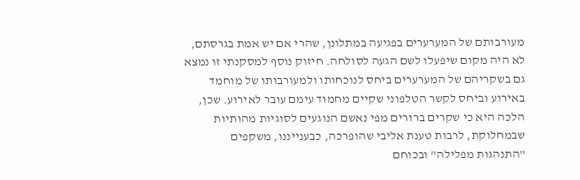מעורבותם של המערערים בפגיעה במתלונן, שהרי אם יש אמת בגרסתם, לא היה מקום שיפעלו לשם הגעה לסולחה. חיזוק נוסף למסקנתי זו נמצא גם בשקריהם של המערערים ביחס לנוכחותו ולמעורבותו של מוחמד באירוע וביחס לקשר הטלפוני שקיים מחמוד עימם עובר לאירוע. שכן, הלכה היא כי שקרים ברורים מפי נאשם הנוגעים לסוגיות מהותיות שבמחלוקת, לרבות טענת אליבי שהופרכה, כבענייננו, משקפים "התנהגות מפלילה" ובכוחם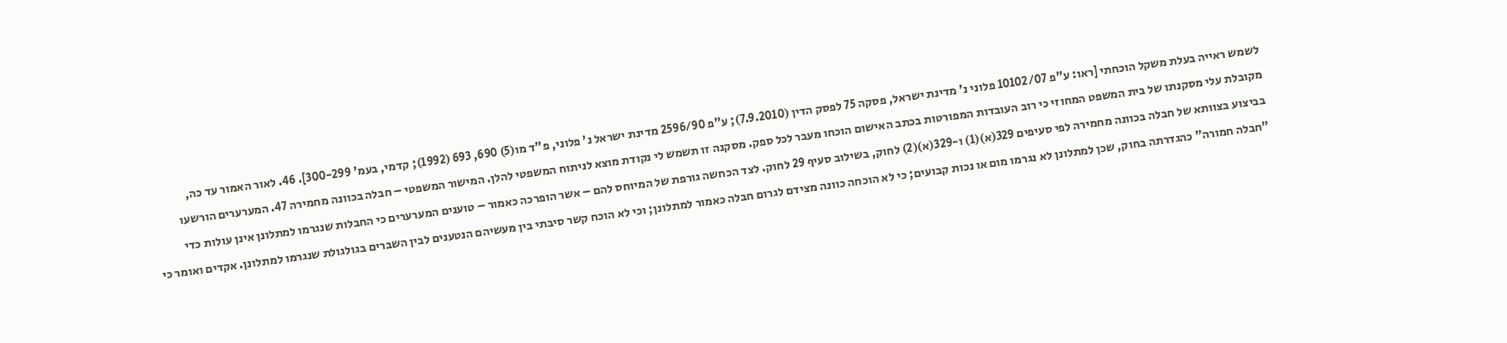לשמש ראייה בעלת משקל הוכחתי [ראו: ע"פ 10102/07 פלוני נ' מדינת ישראל, פסקה 75 לפסק הדין (7.9.2010); ע"פ 2596/90 מדינת ישראל נ' פלוני, פ"ד מו(5) 690, 693 (1992); קדמי, בעמ' 300-299]. 46. לאור האמור עד כה, מקובלת עלי מסקנתו של בית המשפט המחוזי כי רוב העובדות המפורטות בכתב האישום הוכחו מעבר לכל ספק. מסקנה זו תשמש לי נקודת מוצא לניתוח המשפטי להלן. המישור המשפטי – חבלה בכוונה מחמירה 47. המערערים הורשעו בביצוע בצוותא של חבלה בכוונה מחמירה לפי סעיפים 329(א)(1) ו-329(א)(2) לחוק, בשילוב סעיף 29 לחוק. לצד הכחשה גורפת של המיוחס להם – אשר הופרכה כאמור – טוענים המערערים כי החבלות שנגרמו למתלונן אינן עולות כדי "חבלה חמורה" כהגדרתה בחוק, שכן למתלונן לא נגרמו מום או נכות קבועים; כי לא הוכחה כוונה מצידם לגרום חבלה כאמור למתלונן; וכי לא הוכח קשר סיבתי בין מעשיהם הנטענים לבין השברים בגולגולת שנגרמו למתלונן. אקדים ואומר כי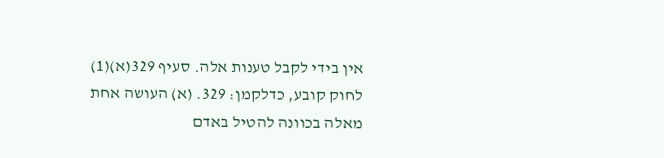אין בידי לקבל טענות אלה. סעיף 329(א)(1) לחוק קובע, כדלקמן: 329. (א) העושה אחת מאלה בכוונה להטיל באדם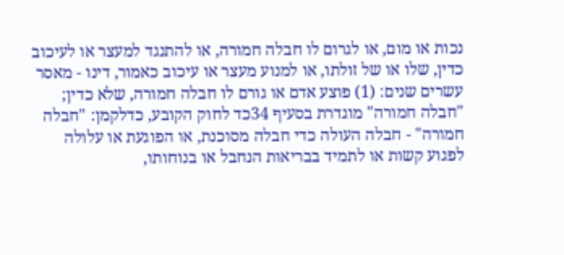נכות או מום, או לגרום לו חבלה חמורה, או להתנגד למעצר או לעיכוב כדין, שלו או של זולתו, או למנוע מעצר או עיכוב כאמור, דינו - מאסר עשרים שנים: (1) פוצע אדם או גורם לו חבלה חמורה, שלא כדין; "חבלה חמורה" מוגדרת בסעיף 34כד לחוק הקובע, כדלקמן: "חבלה חמורה" - חבלה העולה כדי חבלה מסוכנת, או הפוגעת או עלולה לפגוע קשות או לתמיד בבריאות הנחבל או בנוחותו,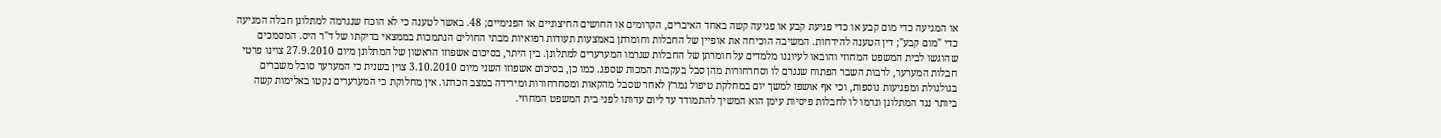או המגיעה כדי מום קבע או כדי פגיעת קבע או פגיעה קשה באחד האיברים, הקרומים או החושים החיצוניים או הפנימיים; 48. באשר לטענה כי לא הוכח שנגרמה למתלונן חבלה המגיעה כדי "מום קבע"; דין הטענה להידחות. המשיבה הוכיחה את אופיין של החבלות וחומרתן באמצעות תעודות רפואיות מבתי החולים הנתמכות בממצאי בדיקתו של ד"ר היס. המסמכים שהוגשו לבית המשפט המחוזי והובאו לעיוננו מלמדים על חומרתן של החבלות שגרמו המערערים למתלונן. בין היתר, בסיכום אשפוזו הראשון של המתלונן מיום 27.9.2010 צוינו פרטי חבלות המערער, לרבות השבר הפתוח שנגרם לו וסחרחורות מהן סבל בעקבות המכות שספג. כמו כן, בסיכום אשפוזו השני מיום 3.10.2010 צוין בשנית כי המערער סובל משברים בגולגולת ומפגיעות נוספות, וכי אף אושפז למשך יום במחלקת טיפול נמרץ לאחר שסבל מהקאות ומסחרחורות ומירידה במצב הכרתו. אין מחלוקת כי המערערים נקטו באלימות קשה ביותר נגד המתלונן וגרמו לו לחבלות פיסיות עימן הוא המשיך להתמודד עד ליום עדותו לפני בית המשפט המחוזי.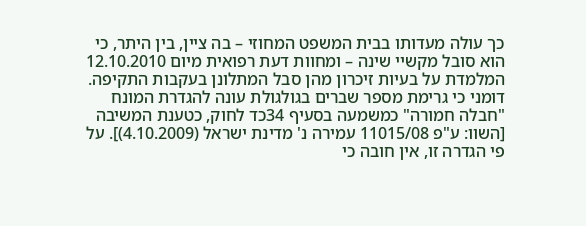כך עולה מעדותו בבית המשפט המחוזי – בה ציין, בין היתר, כי הוא סובל מקשיי שינה – ומחוות דעת רפואית מיום 12.10.2010 המלמדת על בעיות זיכרון מהן סבל המתלונן בעקבות התקיפה. דומני כי גרימת מספר שברים בגולגולת עונה להגדרת המונח "חבלה חמורה" כמשמעה בסעיף 34כד לחוק, כטענת המשיבה [השוו: ע"פ 11015/08 עמירה נ' מדינת ישראל (4.10.2009)]. על פי הגדרה זו, אין חובה כי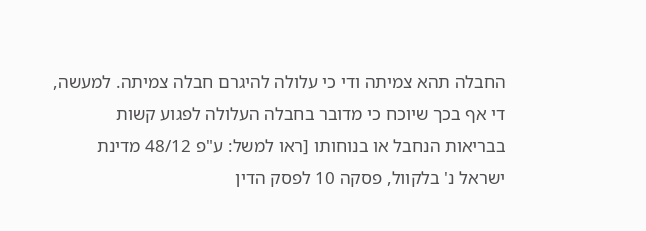החבלה תהא צמיתה ודי כי עלולה להיגרם חבלה צמיתה. למעשה, די אף בכך שיוכח כי מדובר בחבלה העלולה לפגוע קשות בבריאות הנחבל או בנוחותו [ראו למשל: ע"פ 48/12 מדינת ישראל נ' בלקוול, פסקה 10 לפסק הדין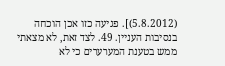(5.8.2012)]. פגיעה כזו אכן הוכחה בנסיבות העניין. 49. לצד זאת, לא מצאתי ממש בטענת המערערים כי לא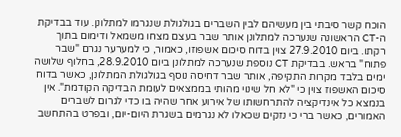הוכח קשר סיבתי בין מעשיהם לבין השברים בגולגולת שנגרמו למתלונן. עוד בבדיקת ה-CT הראשונה שנערכה למתלונן אותר שבר בעצם מצחו משמאל ודימום בתוך רקתו. ביום 27.9.2010 צוין בדוח סיכום אשפוזו, כאמור, כי למערער נגרם "שבר פתוח" בראש. בבדיקת CT נוספת שנערכה למתלונן ביום 28.9.2010, בחלוף שלושה ימים בלבד מקרות התקיפה, אותר שבר דחיסה נוסף בגולגולת המתלונן, כאשר בדוח סיכום האשפוז צוין כי "לא חל שינוי מהותי בממצאים לעומת הבדיקה הקודמת". אין בנמצא כל אינדיקציה להתרחשותו של אירוע אחר שהיה בו כדי לגרום לשברים האמורים, כאשר ברי כי נזקים שכאלו לא נגרמים בשגרת היום-יום, ובפרט בהתחשב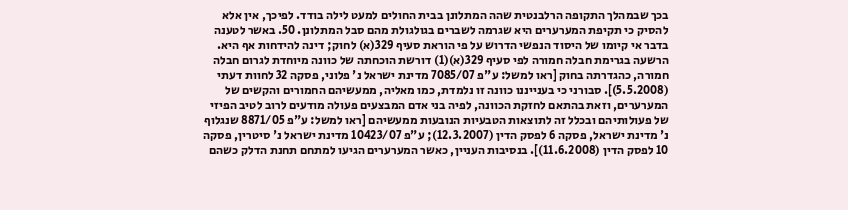בכך שבמהלך התקופה הרלבנטית שהה המתלונן בבית החולים למעט לילה בודד. לפיכך, אין אלא להסיק כי תקיפת המערערים היא שגרמה לשברים בגולגולת מהם סבל המתלונן. 50. באשר לטענה בדבר אי קיומו של היסוד הנפשי הדרוש על פי הוראת סעיף 329(א) לחוק; דינה להידחות אף היא. הרשעה בגרימת חבלה חמורה לפי סעיף 329(א)(1) דורשת הוכחתה של כוונה מיוחדת לגרום חבלה חמורה, כהגדרתה בחוק [ראו למשל: ע"פ 7085/07 מדינת ישראל נ' פלוני, פסקה 32 לחוות דעתי (5.5.2008)]. סבורני כי בענייננו כוונה זו נלמדת, כמו מאליה, ממעשיהם החמורים והקשים של המערערים, וזאת בהתאם לחזקת הכוונה, לפיה בני אדם המבצעים פעולה מודעים לרוב לטיב הפיזי של פעולותיהם ובכלל זה לתוצאות הטבעיות הנובעות ממעשיהם [ראו למשל: ע"פ 8871/05 שנגלוף נ' מדינת ישראל, פסקה 6 לפסק הדין (12.3.2007); ע"פ 10423/07 מדינת ישראל נ' סיטרין, פסקה 10 לפסק הדין (11.6.2008)]. בנסיבות העניין, כאשר המערערים הגיעו למתחם תחנת הדלק כשהם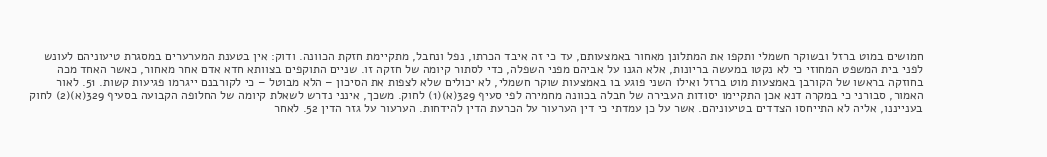חמושים במוט ברזל ובשוקר חשמלי ותקפו את המתלונן מאחור באמצעותם, עד כי זה איבד הכרתו, נפל ונחבל, מתקיימת חזקת הכוונה. ודוק: אין בטענת המערערים במסגרת טיעוניהם לעונש לפני בית המשפט המחוזי כי לא נקטו במעשה בריונות, אלא הגנו על אביהם מפני השפלה, כדי לסתור קיומה של חזקה זו. שניים התוקפים בצוותא חדא אדם אחר מאחור, כאשר האחד מכה בחוזקה בראשו של הקורבן באמצעות מוט ברזל ואילו השני פוגע בו באמצעות שוקר חשמלי, לא יכולים שלא לצפות את הסיכון – הלא מבוטל – כי לקורבנם ייגרמו פגיעות קשות. 51. לאור האמור, סבורני כי במקרה דנא אכן התקיימו יסודות העבירה של חבלה בכוונה מחמירה לפי סעיף 329(א)(1) לחוק. משכך, אינני נדרש לשאלת קיומה של החלופה הקבועה בסעיף 329(א)(2) לחוק בענייננו, אליה לא התייחסו הצדדים בטיעוניהם. אשר על כן עמדתי כי דין הערעור על הכרעת הדין להידחות. הערעור על גזר הדין 52. לאחר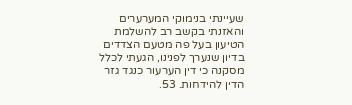שעיינתי בנימוקי המערערים והאזנתי בקשב רב להשלמת הטיעון בעל פה מטעם הצדדים בדיון שנערך לפנינו, הגעתי לכלל מסקנה כי דין הערעור כנגד גזר הדין להידחות. 53.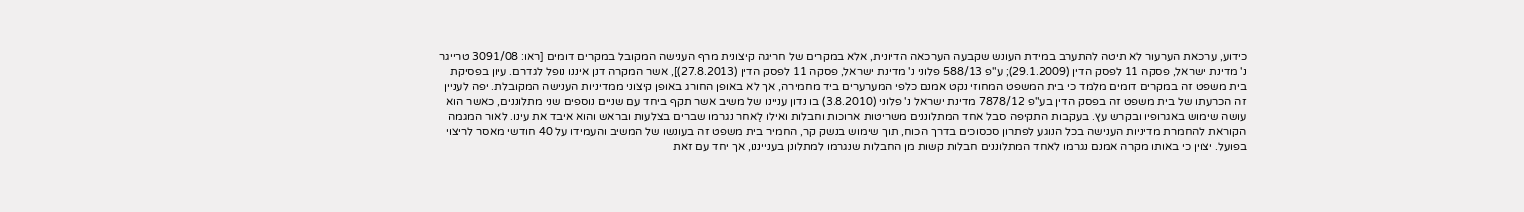כידוע, ערכאת הערעור לא תיטה להתערב במידת העונש שקבעה הערכאה הדיונית, אלא במקרים של חריגה קיצונית מרף הענישה המקובל במקרים דומים [ראו: 3091/08 טרייגר נ' מדינת ישראל, פסקה 11 לפסק הדין (29.1.2009); ע"פ 588/13 פלוני נ' מדינת ישראל, פסקה 11 לפסק הדין (27.8.2013)], אשר המקרה דנן איננו נופל לגדרם. עיון בפסיקת בית משפט זה במקרים דומים מלמד כי בית המשפט המחוזי נקט אמנם כלפי המערערים ביד מחמירה, אך לא באופן החורג באופן קיצוני ממדיניות הענישה המקובלת. יפה לעניין זה הכרעתו של בית משפט זה בפסק הדין בע"פ 7878/12 מדינת ישראל נ' פלוני (3.8.2010) בו נדון עניינו של משיב אשר תקף ביחד עם שניים נוספים שני מתלוננים, כאשר הוא עושה שימוש באגרופיו ובקרש עץ. בעקבות התקיפה סבל אחד המתלוננים משריטות ארוכות וחבלות ואילו לַאחר נגרמו שברים בצלעות ובראש והוא איבד את עינו. לאור המגמה הקוראת להחמרת מדיניות הענישה בכל הנוגע לפתרון סכסוכים בדרך הכוח, תוך שימוש בנשק קר, החמיר בית משפט זה בעונשו של המשיב והעמידו על 40 חודשי מאסר לריצוי בפועל. יצוין כי באותו מקרה אמנם נגרמו לאחד המתלוננים חבלות קשות מן החבלות שנגרמו למתלונן בענייננו, אך יחד עם זאת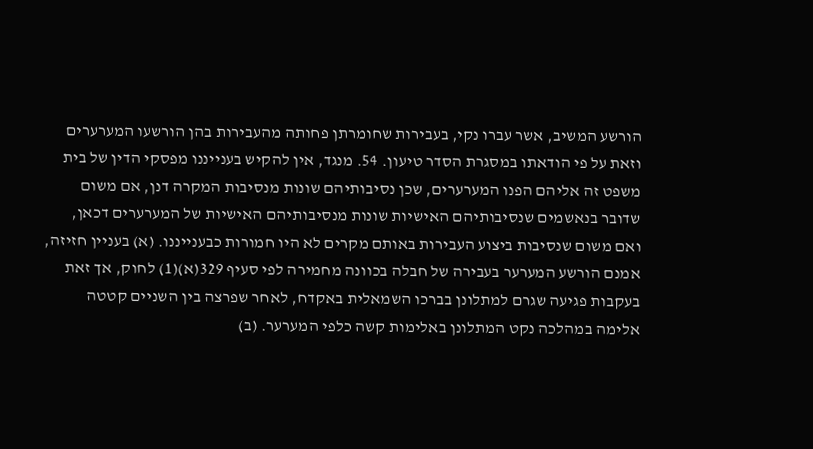הורשע המשיב, אשר עברו נקי, בעבירות שחומרתן פחותה מהעבירות בהן הורשעו המערערים וזאת על פי הודאתו במסגרת הסדר טיעון. 54. מנגד, אין להקיש בענייננו מפסקי הדין של בית משפט זה אליהם הפנו המערערים, שכן נסיבותיהם שונות מנסיבות המקרה דנן, אם משום שדובר בנאשמים שנסיבותיהם האישיות שונות מנסיבותיהם האישיות של המערערים דכאן, ואם משום שנסיבות ביצוע העבירות באותם מקרים לא היו חמורות כבענייננו. (א) בעניין חזיזה, אמנם הורשע המערער בעבירה של חבלה בכוונה מחמירה לפי סעיף 329(א)(1) לחוק, אך זאת בעקבות פגיעה שגרם למתלונן בברכו השמאלית באקדח, לאחר שפרצה בין השניים קטטה אלימה במהלכה נקט המתלונן באלימות קשה כלפי המערער. (ב)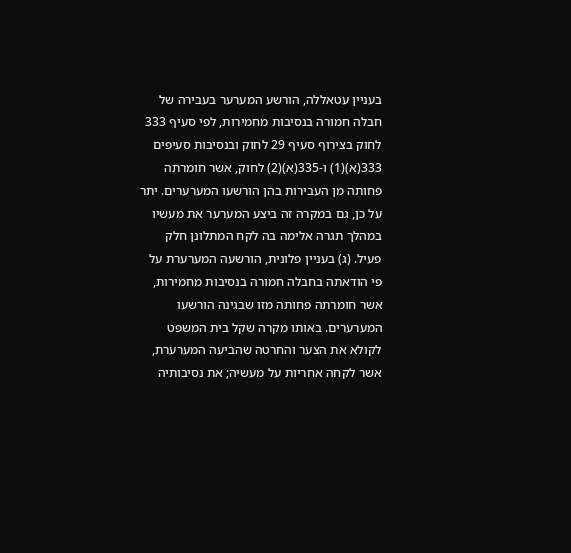בעניין עטאללה, הורשע המערער בעבירה של חבלה חמורה בנסיבות מחמירות, לפי סעיף 333 לחוק בצירוף סעיף 29 לחוק ובנסיבות סעיפים 333(א)(1) ו-335(א)(2) לחוק, אשר חומרתה פחותה מן העבירות בהן הורשעו המערערים. יתר על כן, גם במקרה זה ביצע המערער את מעשיו במהלך תגרה אלימה בה לקח המתלונן חלק פעיל. (ג) בעניין פלונית, הורשעה המערערת על פי הודאתה בחבלה חמורה בנסיבות מחמירות, אשר חומרתה פחותה מזו שבגינה הורשעו המערערים. באותו מקרה שקל בית המשפט לקולא את הצער והחרטה שהביעה המערערת, אשר לקחה אחריות על מעשיה; את נסיבותיה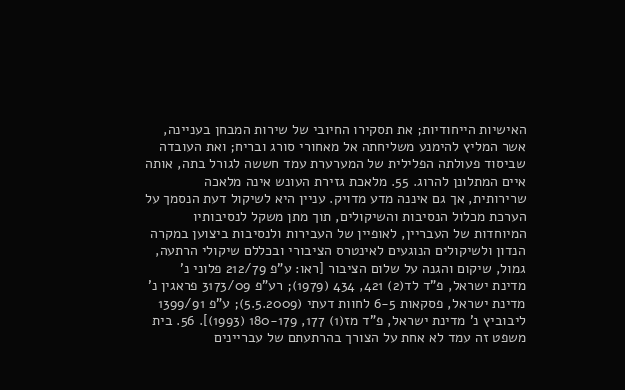האישיות הייחודיות; את תסקירו החיובי של שירות המבחן בעניינה, אשר המליץ להימנע משליחתה אל מאחורי סורג ובריח; ואת העובדה שביסוד פעולתה הפלילית של המערערת עמד חששה לגורל בתה, אותה איים המתלונן להרוג. 55. מלאכת גזירת העונש אינה מלאכה שרירותית, אך גם איננה מדע מדויק. עניין היא לשיקול דעת הנסמך על הערכת מכלול הנסיבות והשיקולים, תוך מתן משקל לנסיבותיו המיוחדות של העבריין, לאופיין של העבירות ולנסיבות ביצוען במקרה הנדון ולשיקולים הנוגעים לאינטרס הציבורי ובכללם שיקולי הרתעה, גמול, שיקום והגנה על שלום הציבור [ראו: ע"פ 212/79 פלוני נ' מדינת ישראל, פ"ד לד(2) 421, 434 (1979); רע"פ 3173/09 פראגין נ' מדינת ישראל, פסקאות 6-5 לחוות דעתי (5.5.2009); ע"פ 1399/91 ליבוביץ נ' מדינת ישראל, פ"ד מז(1) 177, 180-179 (1993)]. 56. בית משפט זה עמד לא אחת על הצורך בהרתעתם של עבריינים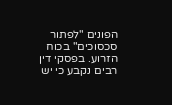הפונים "לפתור סכסוכים" בכוח הזרוע. בפסקי דין רבים נקבע כי יש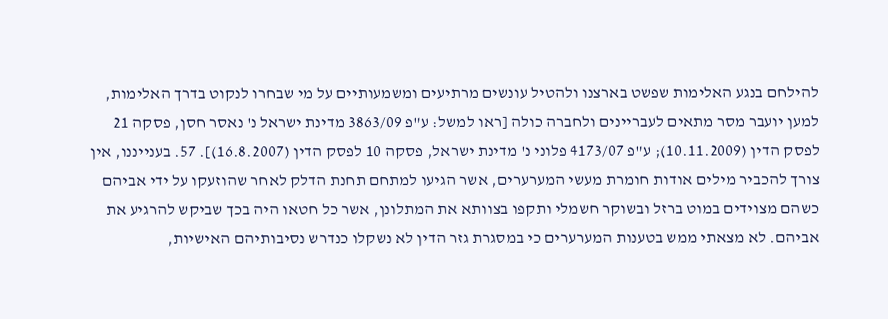להילחם בנגע האלימות שפשט בארצנו ולהטיל עונשים מרתיעים ומשמעותיים על מי שבחרו לנקוט בדרך האלימות, למען יועבר מסר מתאים לעבריינים ולחברה כולה [ראו למשל: ע"פ 3863/09 מדינת ישראל נ' נאסר חסן, פסקה 21 לפסק הדין (10.11.2009); ע"פ 4173/07 פלוני נ' מדינת ישראל, פסקה 10 לפסק הדין (16.8.2007)]. 57. בענייננו, אין צורך להכביר מילים אודות חומרת מעשי המערערים, אשר הגיעו למתחם תחנת הדלק לאחר שהוזעקו על ידי אביהם כשהם מצוידים במוט ברזל ובשוקר חשמלי ותקפו בצוותא את המתלונן, אשר כל חטאו היה בכך שביקש להרגיע את אביהם. לא מצאתי ממש בטענות המערערים כי במסגרת גזר הדין לא נשקלו כנדרש נסיבותיהם האישיות,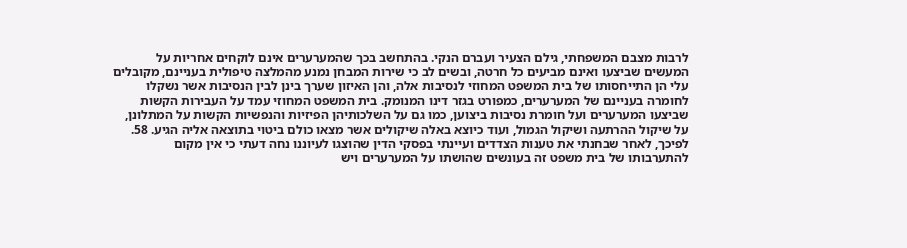לרבות מצבם המשפחתי, גילם הצעיר ועברם הנקי. בהתחשב בכך שהמערערים אינם לוקחים אחריות על המעשים שביצעו ואינם מביעים כל חרטה, ובשים לב כי שירות המבחן נמנע מהמלצה טיפולית בעניינם, מקובלים עלי הן התייחסותו של בית המשפט המחוזי לנסיבות אלה, והן האיזון שערך בינן לבין הנסיבות אשר נשקלו לחומרה בעניינם של המערערים, כמפורט בגזר דינו המנומק. בית המשפט המחוזי עמד על העבירות הקשות שביצעו המערערים ועל חומרת נסיבות ביצוען, כמו גם על השלכותיהן הפיזיות והנפשיות הקשות על המתלונן, על שיקול ההרתעה ושיקול הגמול, ועוד כיוצא באלה שיקולים אשר מצאו כולם ביטוי בתוצאה אליה הגיע. 58. לפיכך, לאחר שבחנתי את טענות הצדדים ועיינתי בפסקי הדין שהוצגו לעיוננו נחה דעתי כי אין מקום להתערבותו של בית משפט זה בעונשים שהושתו על המערערים ויש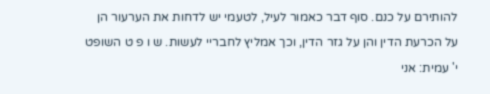להותירם על כנם. סוף דבר כאמור לעיל, לטעמי יש לדחות את הערעור הן על הכרעת הדין והן על גזר הדין, וכך אמליץ לחבריי לעשות. ש ו פ ט השופט י' עמית: אני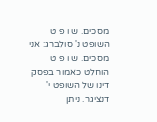מסכים. ש ו פ ט השופט נ' סולברג: אני מסכים. ש ו פ ט הוחלט כאמור בפסק דינו של השופט י' דנציגר. ניתן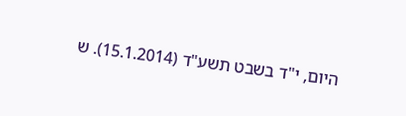היום, י"ד בשבט תשע"ד (15.1.2014). ש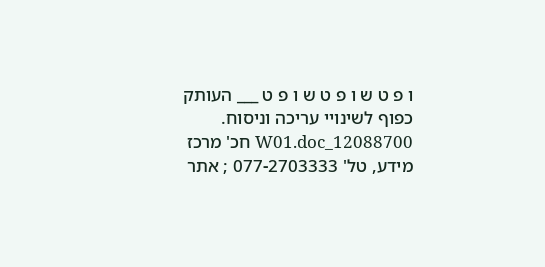ו פ ט ש ו פ ט ש ו פ ט ___ העותק כפוף לשינויי עריכה וניסוח. 12088700_W01.doc חכ' מרכז מידע, טל' 077-2703333 ; אתר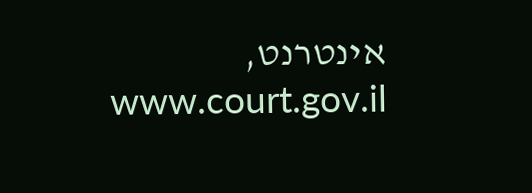אינטרנט, www.court.gov.il